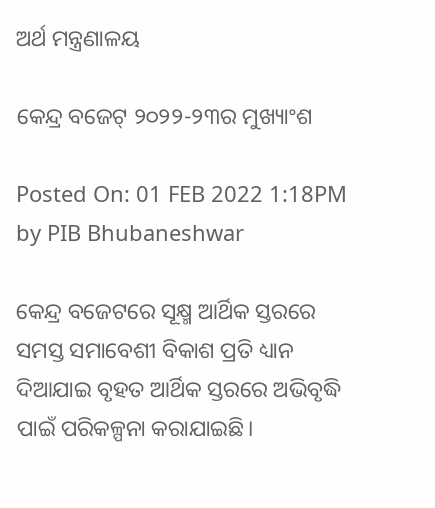ଅର୍ଥ ମନ୍ତ୍ରଣାଳୟ

କେନ୍ଦ୍ର ବଜେଟ୍‌ ୨୦୨୨-୨୩ର ମୁଖ୍ୟାଂଶ

Posted On: 01 FEB 2022 1:18PM by PIB Bhubaneshwar

କେନ୍ଦ୍ର ବଜେଟରେ ସୂକ୍ଷ୍ମ ଆର୍ଥିକ ସ୍ତରରେ ସମସ୍ତ ସମାବେଶୀ ବିକାଶ ପ୍ରତି ଧ୍ୟାନ ଦିଆଯାଇ ବୃହତ ଆର୍ଥିକ ସ୍ତରରେ ଅଭିବୃଦ୍ଧି ପାଇଁ ପରିକଳ୍ପନା କରାଯାଇଛି।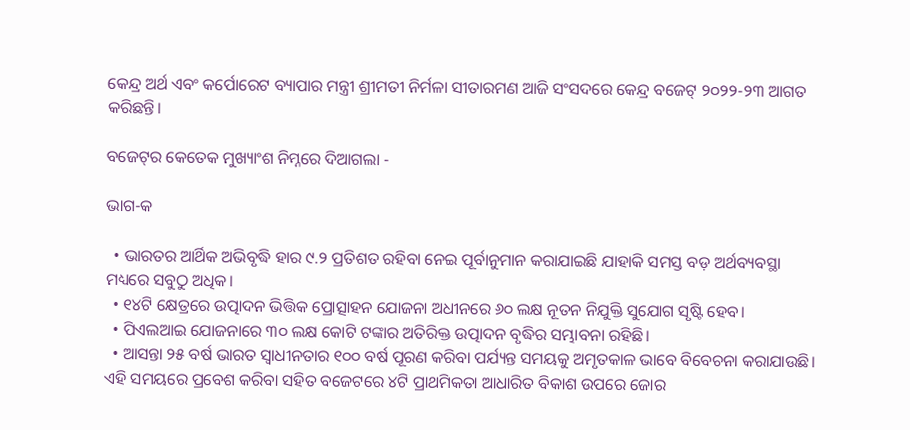କେନ୍ଦ୍ର ଅର୍ଥ ଏବଂ କର୍ପୋରେଟ ବ୍ୟାପାର ମନ୍ତ୍ରୀ ଶ୍ରୀମତୀ ନିର୍ମଳା ସୀତାରମଣ ଆଜି ସଂସଦରେ କେନ୍ଦ୍ର ବଜେଟ୍‌ ୨୦୨୨-୨୩ ଆଗତ କରିଛନ୍ତି।

ବଜେଟ୍‌ର କେତେକ ମୁଖ୍ୟାଂଶ ନିମ୍ନରେ ଦିଆଗଲା -

ଭାଗ-କ

  • ଭାରତର ଆର୍ଥିକ ଅଭିବୃଦ୍ଧି ହାର ୯.୨ ପ୍ରତିଶତ ରହିବା ନେଇ ପୂର୍ବାନୁମାନ କରାଯାଇଛି ଯାହାକି ସମସ୍ତ ବଡ଼ ଅର୍ଥବ୍ୟବସ୍ଥା ମଧ୍ୟରେ ସବୁଠୁ ଅଧିକ।
  • ୧୪ଟି କ୍ଷେତ୍ରରେ ଉତ୍ପାଦନ ଭିତ୍ତିକ ପ୍ରୋତ୍ସାହନ ଯୋଜନା ଅଧୀନରେ ୬୦ ଲକ୍ଷ ନୂତନ ନିଯୁକ୍ତି ସୁଯୋଗ ସୃଷ୍ଟି ହେବ।
  • ପିଏଲଆଇ ଯୋଜନାରେ ୩୦ ଲକ୍ଷ କୋଟି ଟଙ୍କାର ଅତିରିକ୍ତ ଉତ୍ପାଦନ ବୃଦ୍ଧିର ସମ୍ଭାବନା ରହିଛି।
  • ଆସନ୍ତା ୨୫ ବର୍ଷ ଭାରତ ସ୍ୱାଧୀନତାର ୧୦୦ ବର୍ଷ ପୂରଣ କରିବା ପର୍ଯ୍ୟନ୍ତ ସମୟକୁ ଅମୃତକାଳ ଭାବେ ବିବେଚନା କରାଯାଉଛି। ଏହି ସମୟରେ ପ୍ରବେଶ କରିବା ସହିତ ବଜେଟରେ ୪ଟି ପ୍ରାଥମିକତା ଆଧାରିତ ବିକାଶ ଉପରେ ଜୋର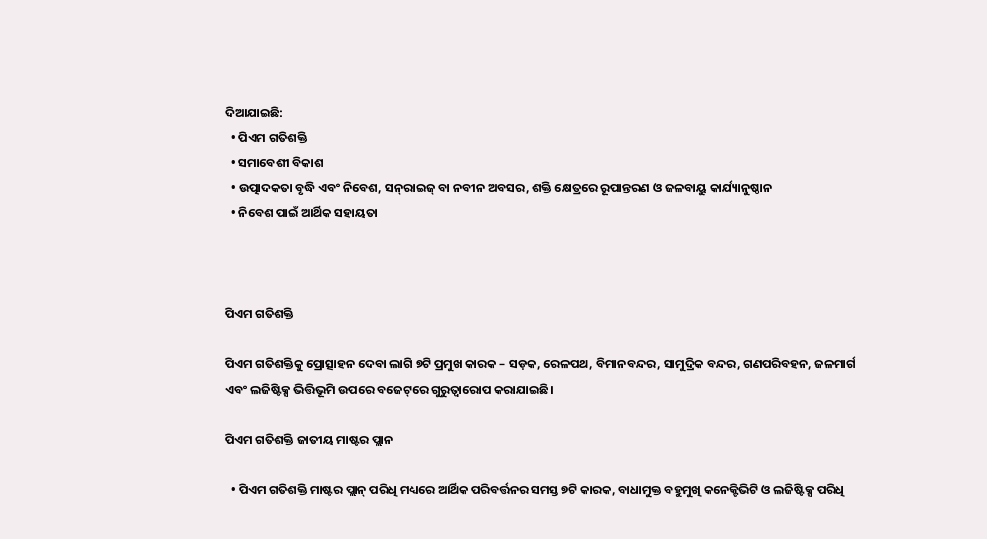ଦିଆଯାଇଛି:
  • ପିଏମ ଗତିଶକ୍ତି
  • ସମାବେଶୀ ବିକାଶ
  • ଉତ୍ପାଦକତା ବୃଦ୍ଧି ଏବଂ ନିବେଶ, ସନ୍‌ରାଇଜ୍‌ ବା ନବୀନ ଅବସର, ଶକ୍ତି କ୍ଷେତ୍ରରେ ରୂପାନ୍ତରଣ ଓ ଜଳବାୟୁ କାର୍ଯ୍ୟାନୁଷ୍ଠାନ
  • ନିବେଶ ପାଇଁ ଆର୍ଥିକ ସହାୟତା



ପିଏମ ଗତିଶକ୍ତି

ପିଏମ ଗତିଶକ୍ତିକୁ ପ୍ରୋତ୍ସାହନ ଦେବା ଲାଗି ୭ଟି ପ୍ରମୁଖ କାରକ – ସଡ଼କ, ରେଳପଥ, ବିମାନବନ୍ଦର, ସାମୁଦ୍ରିକ ବନ୍ଦର, ଗଣପରିବହନ, ଜଳମାର୍ଗ ଏବଂ ଲଜିଷ୍ଟିକ୍ସ ଭିତ୍ତିଭୂମି ଉପରେ ବଜେଟ୍‌ରେ ଗୁରୁତ୍ୱାରୋପ କରାଯାଇଛି।

ପିଏମ ଗତିଶକ୍ତି ଜାତୀୟ ମାଷ୍ଟର ପ୍ଲାନ

  • ପିଏମ ଗତିଶକ୍ତି ମାଷ୍ଟର ପ୍ଲାନ୍‌ ପରିଧି ମଧ୍ୟରେ ଆର୍ଥିକ ପରିବର୍ତ୍ତନର ସମସ୍ତ ୭ଟି କାରକ, ବାଧାମୁକ୍ତ ବହୁମୁଖି କନେକ୍ଟିଭିଟି ଓ ଲଜିଷ୍ଟିକ୍ସ ପରିଧି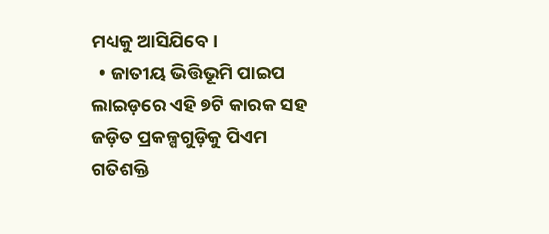ମଧ୍ୟକୁ ଆସିଯିବେ।
  • ଜାତୀୟ ଭିତ୍ତିଭୂମି ପାଇପ ଲାଇଡ଼ରେ ଏହି ୭ଟି କାରକ ସହ ଜଡ଼ିତ ପ୍ରକଳ୍ପଗୁଡ଼ିକୁ ପିଏମ ଗତିଶକ୍ତି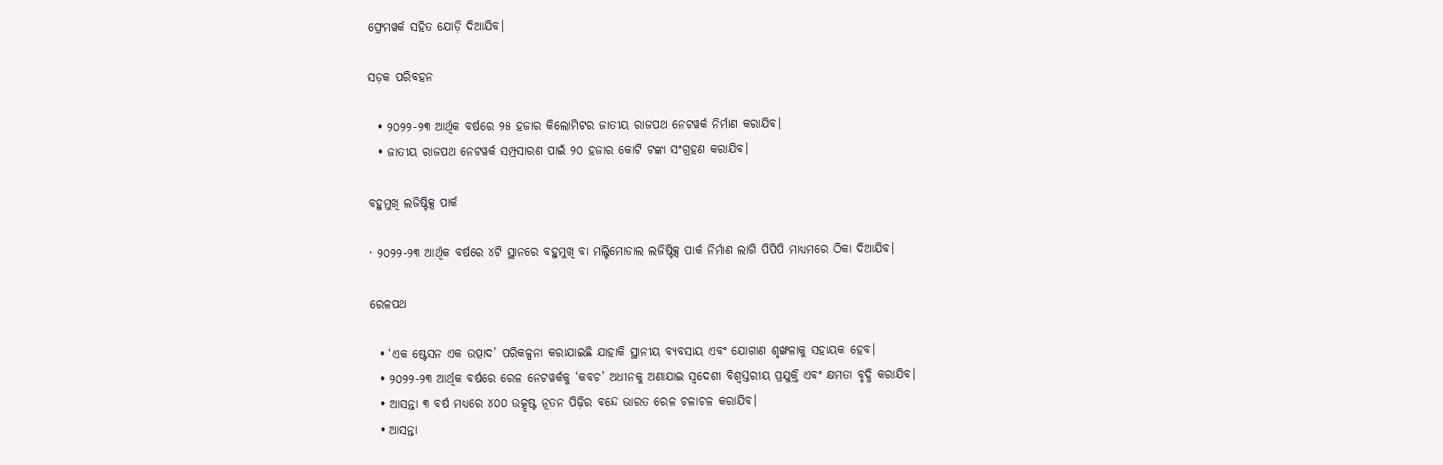ଫ୍ରେମୱର୍କ ସହିତ ଯୋଡ଼ି ଦିଆଯିବ।

ସଡ଼କ ପରିବହନ

  • ୨୦୨୨-୨୩ ଆର୍ଥିକ ବର୍ଷରେ ୨୫ ହଜାର କିଲୋମିଟର ଜାତୀୟ ରାଜପଥ ନେଟୱର୍କ ନିର୍ମାଣ କରାଯିବ।
  • ଜାତୀୟ ରାଜପଥ ନେଟୱର୍କ ସମ୍ପ୍ରସାରଣ ପାଇଁ ୨୦ ହଜାର କୋଟି ଟଙ୍କା ସଂଗ୍ରହଣ କରାଯିବ।

ବହୁମୁଖି ଲଜିଷ୍ଟିକ୍ସ ପାର୍କ

· ୨୦୨୨-୨୩ ଆର୍ଥିକ ବର୍ଷରେ ୪ଟି ସ୍ଥାନରେ ବହୁମୁଖି ବା ମଲ୍ଟିମୋଡାଲ ଲଜିଷ୍ଟିକ୍ସ ପାର୍କ ନିର୍ମାଣ ଲାଗି ପିପିପି ମାଧ୍ୟମରେ ଠିକା ଦିଆଯିବ।

ରେଳପଥ

  • ‘ଏକ ଷ୍ଟେସନ ଏକ ଉତ୍ପାଦ’ ପରିକଳ୍ପନା କରାଯାଇଛି ଯାହାକି ସ୍ଥାନୀୟ ବ୍ୟବସାୟ ଏବଂ ଯୋଗାଣ ଶୃଙ୍ଖଳାକୁ ସହାୟକ ହେବ।
  • ୨୦୨୨-୨୩ ଆର୍ଥିକ ବର୍ଷରେ ରେଳ ନେଟୱର୍କକୁ ‘କବଚ’ ଅଧୀନକୁ ଅଣାଯାଇ ସ୍ଵଦେଶୀ ବିଶ୍ୱସ୍ତରୀୟ ପ୍ରଯୁକ୍ତି ଏବଂ କ୍ଷମତା ବୃଦ୍ଧି କରାଯିବ।
  • ଆସନ୍ତା ୩ ବର୍ଷ ମଧ୍ୟରେ ୪୦୦ ଉତ୍କୃଷ୍ଟ ନୂତନ ପିଢ଼ିର ବନ୍ଦେ ଭାରତ ରେଳ ଚଳାଚଳ କରାଯିବ।
  • ଆସନ୍ତା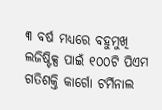୩ ବର୍ଷ ମଧ୍ୟରେ ବହୁମୁଖି ଲଜିଷ୍ଟିକ୍ସ ପାଇଁ ୧୦୦ଟି ପିଏମ ଗତିଶକ୍ତି କାର୍ଗୋ ଟର୍ମିନାଲ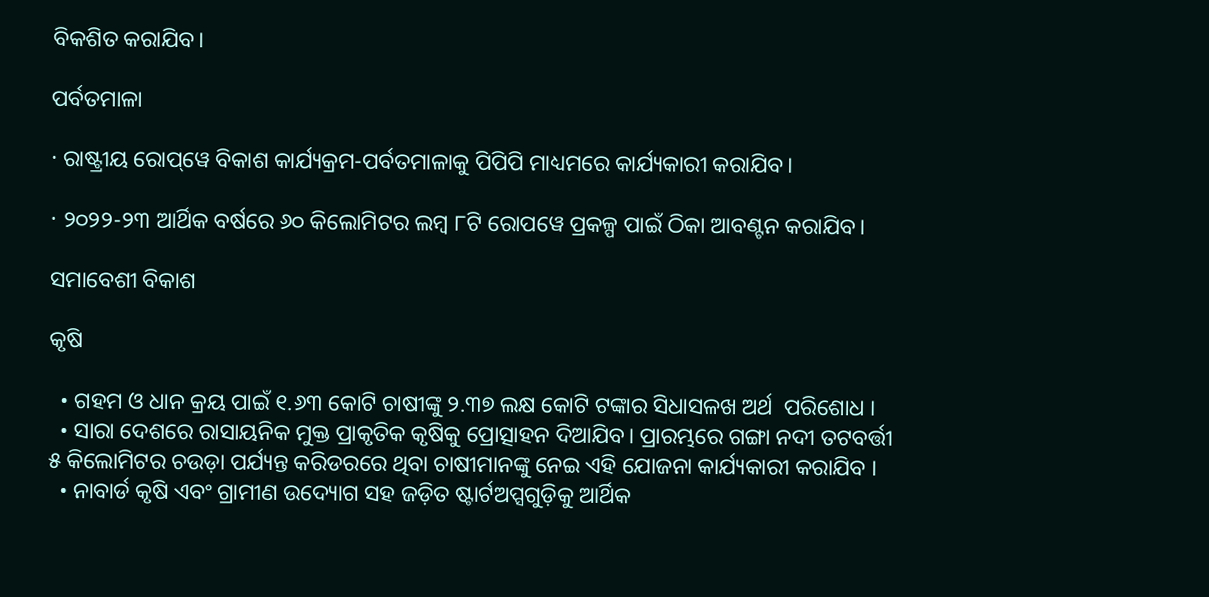ବିକଶିତ କରାଯିବ।

ପର୍ବତମାଳା

· ରାଷ୍ଟ୍ରୀୟ ରୋପ୍‌ୱେ ବିକାଶ କାର୍ଯ୍ୟକ୍ରମ-ପର୍ବତମାଳାକୁ ପିପିପି ମାଧ୍ୟମରେ କାର୍ଯ୍ୟକାରୀ କରାଯିବ।

· ୨୦୨୨-୨୩ ଆର୍ଥିକ ବର୍ଷରେ ୬୦ କିଲୋମିଟର ଲମ୍ବ ୮ଟି ରୋପୱେ ପ୍ରକଳ୍ପ ପାଇଁ ଠିକା ଆବଣ୍ଟନ କରାଯିବ।

ସମାବେଶୀ ବିକାଶ

କୃଷି

  • ଗହମ ଓ ଧାନ କ୍ରୟ ପାଇଁ ୧.୬୩ କୋଟି ଚାଷୀଙ୍କୁ ୨.୩୭ ଲକ୍ଷ କୋଟି ଟଙ୍କାର ସିଧାସଳଖ ଅର୍ଥ  ପରିଶୋଧ ।
  • ସାରା ଦେଶରେ ରାସାୟନିକ ମୁକ୍ତ ପ୍ରାକୃତିକ କୃଷିକୁ ପ୍ରୋତ୍ସାହନ ଦିଆଯିବ। ପ୍ରାରମ୍ଭରେ ଗଙ୍ଗା ନଦୀ ତଟବର୍ତ୍ତୀ ୫ କିଲୋମିଟର ଚଉଡ଼ା ପର୍ଯ୍ୟନ୍ତ କରିଡରରେ ଥିବା ଚାଷୀମାନଙ୍କୁ ନେଇ ଏହି ଯୋଜନା କାର୍ଯ୍ୟକାରୀ କରାଯିବ ।
  • ନାବାର୍ଡ କୃଷି ଏବଂ ଗ୍ରାମୀଣ ଉଦ୍ୟୋଗ ସହ ଜଡ଼ିତ ଷ୍ଟାର୍ଟଅପ୍ସଗୁଡ଼ିକୁ ଆର୍ଥିକ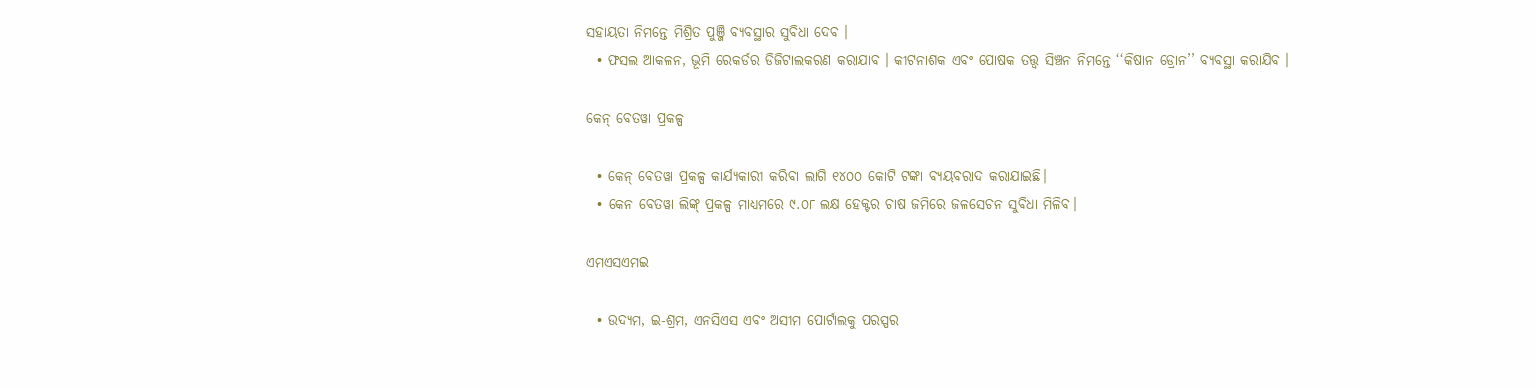ସହାୟତା ନିମନ୍ତେ ମିଶ୍ରିତ ପୁଞ୍ଜି ବ୍ୟବସ୍ଥାର ସୁବିଧା ଦେବ ।
  • ଫସଲ ଆକଳନ, ଭୂମି ରେକର୍ଡର ଡିଜିଟାଲକରଣ କରାଯାବ । କୀଟନାଶକ ଏବଂ ପୋଷକ ତତ୍ତ୍ବ ସିଞ୍ଚନ ନିମନ୍ତେ ‘‘କିଷାନ ଡ୍ରୋନ’’ ବ୍ୟବସ୍ଥା କରାଯିବ ।

କେନ୍‌ ବେତୱା ପ୍ରକଳ୍ପ

  • କେନ୍‌ ବେତୱା ପ୍ରକଳ୍ପ କାର୍ଯ୍ୟକାରୀ କରିବା ଲାଗି ୧୪୦୦ କୋଟି ଟଙ୍କା ବ୍ୟୟବରାଦ କରାଯାଇଛି।
  • କେନ ବେତୱା ଲିଙ୍କ୍‌ ପ୍ରକଳ୍ପ ମାଧ୍ୟମରେ ୯.୦୮ ଲକ୍ଷ ହେକ୍ଟର ଚାଷ ଜମିରେ ଜଳସେଚନ ସୁବିଧା ମିଳିବ।

ଏମଏସଏମଇ

  • ଉଦ୍ୟମ, ଇ-ଶ୍ରମ, ଏନସିଏସ ଏବଂ ଅସୀମ ପୋର୍ଟାଲକୁ ପରସ୍ପର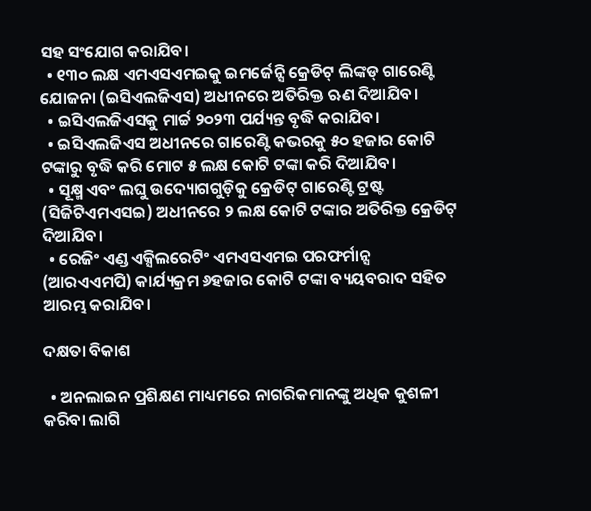ସହ ସଂଯୋଗ କରାଯିବ।
  • ୧୩୦ ଲକ୍ଷ ଏମଏସଏମଇକୁ ଇମର୍ଜେନ୍ସି କ୍ରେଡିଟ୍‌ ଲିଙ୍କଡ୍‌ ଗାରେଣ୍ଟି ଯୋଜନା (ଇସିଏଲଜିଏସ) ଅଧୀନରେ ଅତିରିକ୍ତ ଋଣ ଦିଆଯିବ।
  • ଇସିଏଲଜିଏସକୁ ମାର୍ଚ୍ଚ ୨୦୨୩ ପର୍ଯ୍ୟନ୍ତ ବୃଦ୍ଧି କରାଯିବ।
  • ଇସିଏଲଜିଏସ ଅଧୀନରେ ଗାରେଣ୍ଟି କଭରକୁ ୫୦ ହଜାର କୋଟି ଟଙ୍କାରୁ ବୃଦ୍ଧି କରି ମୋଟ ୫ ଲକ୍ଷ କୋଟି ଟଙ୍କା କରି ଦିଆଯିବ।
  • ସୂକ୍ଷ୍ମ ଏବଂ ଲଘୁ ଉଦ୍ୟୋଗଗୁଡ଼ିକୁ କ୍ରେଡିଟ୍‌ ଗାରେଣ୍ଟି ଟ୍ରଷ୍ଟ (ସିଜିଟିଏମଏସଇ) ଅଧୀନରେ ୨ ଲକ୍ଷ କୋଟି ଟଙ୍କାର ଅତିରିକ୍ତ କ୍ରେଡିଟ୍‌ ଦିଆଯିବ।
  • ରେଜିଂ ଏଣ୍ଡ ଏକ୍ସିଲରେଟିଂ ଏମଏସଏମଇ ପରଫର୍ମାନ୍ସ (ଆରଏଏମପି) କାର୍ଯ୍ୟକ୍ରମ ୬ହଜାର କୋଟି ଟଙ୍କା ବ୍ୟୟବରାଦ ସହିତ ଆରମ୍ଭ କରାଯିବ।

ଦକ୍ଷତା ବିକାଶ

  • ଅନଲାଇନ ପ୍ରଶିକ୍ଷଣ ମାଧ୍ୟମରେ ନାଗରିକମାନଙ୍କୁ ଅଧିକ କୁଶଳୀ କରିବା ଲାଗି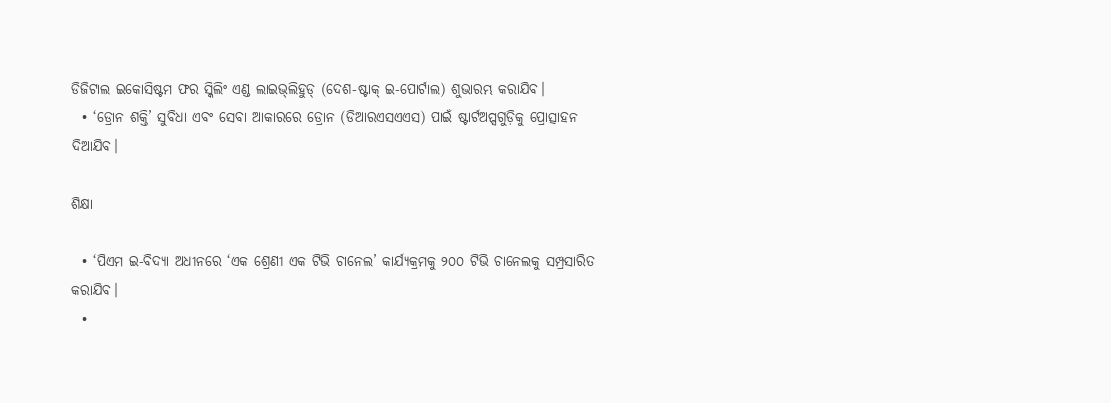ଡିଜିଟାଲ ଇକୋସିଷ୍ଟମ ଫର ସ୍କିଲିଂ ଏଣ୍ଡ ଲାଇଭ୍‌ଲିହୁଡ୍‌ (ଦେଶ-ଷ୍ଟାକ୍‌ ଇ-ପୋର୍ଟାଲ) ଶୁଭାରମ୍ଭ କରାଯିବ।
  • ‘ଡ୍ରୋନ ଶକ୍ତି’ ସୁବିଧା ଏବଂ ସେବା ଆକାରରେ ଡ୍ରୋନ (ଡିଆରଏସଏଏସ) ପାଇଁ ଷ୍ଟାର୍ଟଅପ୍ସଗୁଡ଼ିକୁ ପ୍ରୋତ୍ସାହନ ଦିଆଯିବ।

ଶିକ୍ଷା

  • ‘ପିଏମ ଇ-ବିଦ୍ୟା ଅଧୀନରେ ‘ଏକ ଶ୍ରେଣୀ ଏକ ଟିଭି ଚାନେଲ’ କାର୍ଯ୍ୟକ୍ରମକୁ ୨୦୦ ଟିଭି ଚାନେଲକୁ ସମ୍ପ୍ରସାରିତ କରାଯିବ।
  •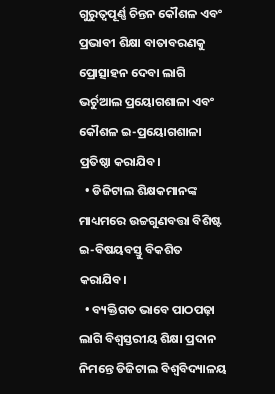ଗୁରୁତ୍ୱପୂର୍ଣ୍ଣ ଚିନ୍ତନ କୌଶଳ ଏବଂ ପ୍ରଭାବୀ ଶିକ୍ଷା ବାତାବରଣକୁ ପ୍ରୋତ୍ସାହନ ଦେବା ଲାଗି ଭର୍ଚୁଆଲ ପ୍ରୟୋଗଶାଳା ଏବଂ କୌଶଳ ଇ-ପ୍ରୟୋଗଶାଳା ପ୍ରତିଷ୍ଠା କରାଯିବ।
  • ଡିଜିଟାଲ ଶିକ୍ଷକମାନଙ୍କ ମାଧ୍ୟମରେ ଉଚ୍ଚଗୁଣବତ୍ତା ବିଶିଷ୍ଟ ଇ-ବିଷୟବସ୍ତୁ ବିକଶିତ କରାଯିବ।
  • ବ୍ୟକ୍ତିଗତ ଭାବେ ପାଠପଢ଼ା ଲାଗି ବିଶ୍ୱସ୍ତରୀୟ ଶିକ୍ଷା ପ୍ରଦାନ ନିମନ୍ତେ ଡିଜିଟାଲ ବିଶ୍ୱବିଦ୍ୟାଳୟ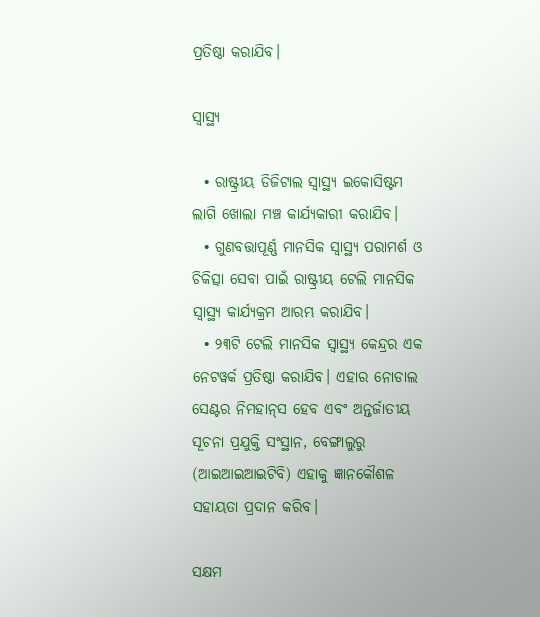ପ୍ରତିଷ୍ଠା କରାଯିବ।

ସ୍ଵାସ୍ଥ୍ୟ

  • ରାଷ୍ଟ୍ରୀୟ ଡିଜିଟାଲ ସ୍ଵାସ୍ଥ୍ୟ ଇକୋସିଷ୍ଟମ ଲାଗି ଖୋଲା ମଞ୍ଚ କାର୍ଯ୍ୟକାରୀ କରାଯିବ।
  • ଗୁଣବତ୍ତାପୂର୍ଣ୍ଣ ମାନସିକ ସ୍ଵାସ୍ଥ୍ୟ ପରାମର୍ଶ ଓ ଚିକିତ୍ସା ସେବା ପାଇଁ ରାଷ୍ଟ୍ରୀୟ ଟେଲି ମାନସିକ ସ୍ଵାସ୍ଥ୍ୟ କାର୍ଯ୍ୟକ୍ରମ ଆରମ୍ଭ କରାଯିବ।
  • ୨୩ଟି ଟେଲି ମାନସିକ ସ୍ଵାସ୍ଥ୍ୟ କେନ୍ଦ୍ରର ଏକ ନେଟୱର୍କ ପ୍ରତିଷ୍ଠା କରାଯିବ। ଏହାର ନୋଡାଲ ସେଣ୍ଟର ନିମହାନ୍‌ସ ହେବ ଏବଂ ଅନ୍ତର୍ଜାତୀୟ ସୂଚନା ପ୍ରଯୁକ୍ତି ସଂସ୍ଥାନ, ବେଙ୍ଗାଲୁରୁ (ଆଇଆଇଆଇଟିବି) ଏହାକୁ ଜ୍ଞାନକୌଶଳ ସହାୟତା ପ୍ରଦାନ କରିବ।

ସକ୍ଷମ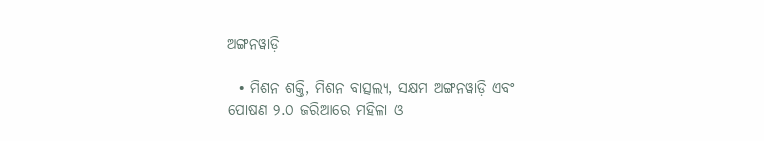ଅଙ୍ଗନୱାଡ଼ି

  • ମିଶନ ଶକ୍ତି, ମିଶନ ବାତ୍ସଲ୍ୟ, ସକ୍ଷମ ଅଙ୍ଗନୱାଡ଼ି ଏବଂ ପୋଷଣ ୨.୦ ଜରିଆରେ ମହିଳା ଓ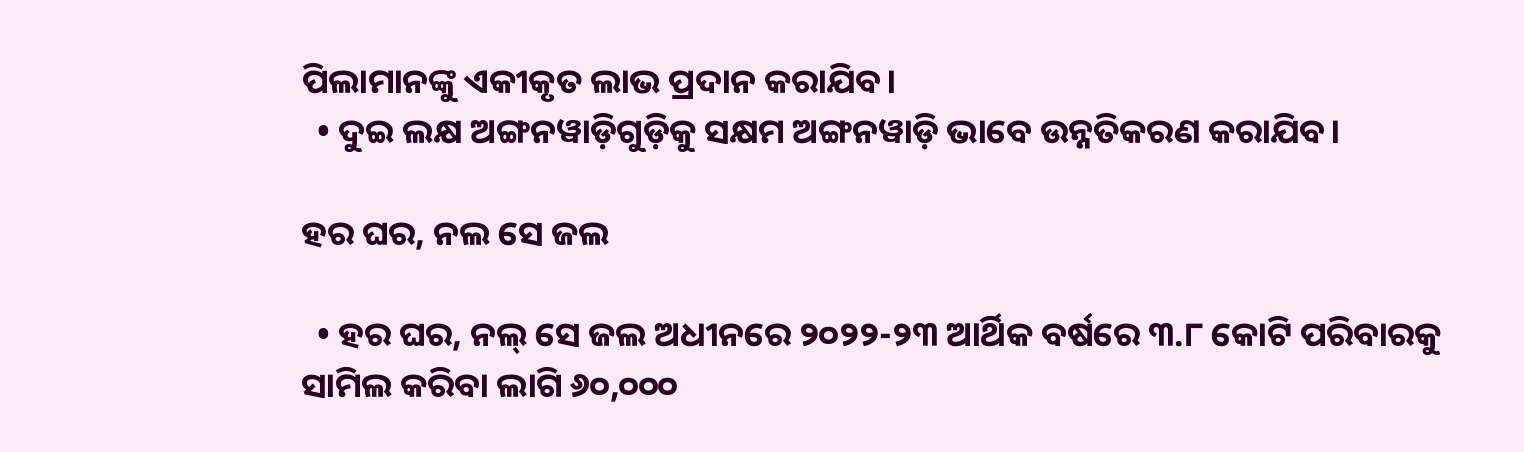ପିଲାମାନଙ୍କୁ ଏକୀକୃତ ଲାଭ ପ୍ରଦାନ କରାଯିବ।
  • ଦୁଇ ଲକ୍ଷ ଅଙ୍ଗନୱାଡ଼ିଗୁଡ଼ିକୁ ସକ୍ଷମ ଅଙ୍ଗନୱାଡ଼ି ଭାବେ ଉନ୍ନତିକରଣ କରାଯିବ।

ହର ଘର, ନଲ ସେ ଜଲ

  • ହର ଘର, ନଲ୍‌ ସେ ଜଲ ଅଧୀନରେ ୨୦୨୨-୨୩ ଆର୍ଥିକ ବର୍ଷରେ ୩.୮ କୋଟି ପରିବାରକୁ ସାମିଲ କରିବା ଲାଗି ୬୦,୦୦୦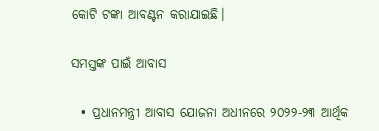କୋଟି ଟଙ୍କା ଆବଣ୍ଟନ କରାଯାଇଛି।

ସମସ୍ତଙ୍କ ପାଇଁ ଆବାସ

  • ପ୍ରଧାନମନ୍ତ୍ରୀ ଆବାସ ଯୋଜନା ଅଧୀନରେ ୨୦୨୨-୨୩ ଆର୍ଥିକ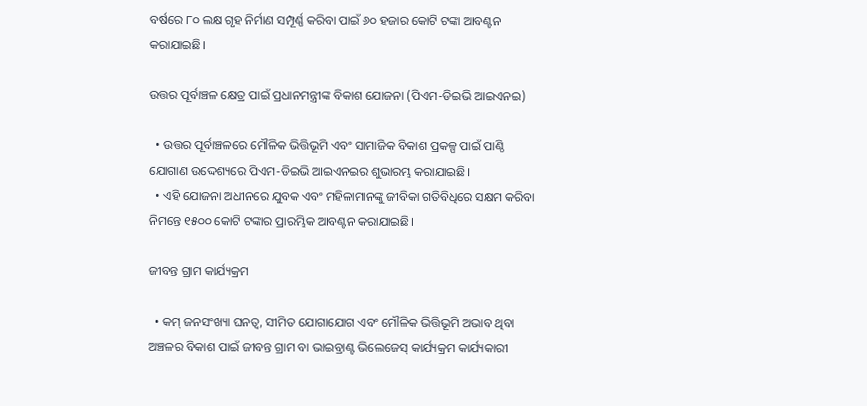ବର୍ଷରେ ୮୦ ଲକ୍ଷ ଗୃହ ନିର୍ମାଣ ସମ୍ପୂର୍ଣ୍ଣ କରିବା ପାଇଁ ୬୦ ହଜାର କୋଟି ଟଙ୍କା ଆବଣ୍ଟନ କରାଯାଇଛି।

ଉତ୍ତର ପୂର୍ବାଞ୍ଚଳ କ୍ଷେତ୍ର ପାଇଁ ପ୍ରଧାନମନ୍ତ୍ରୀଙ୍କ ବିକାଶ ଯୋଜନା (ପିଏମ-ଡିଇଭି ଆଇଏନଇ)

  • ଉତ୍ତର ପୂର୍ବାଞ୍ଚଳରେ ମୌଳିକ ଭିତ୍ତିଭୂମି ଏବଂ ସାମାଜିକ ବିକାଶ ପ୍ରକଳ୍ପ ପାଇଁ ପାଣ୍ଠି ଯୋଗାଣ ଉଦ୍ଦେଶ୍ୟରେ ପିଏମ-ଡିଇଭି ଆଇଏନଇର ଶୁଭାରମ୍ଭ କରାଯାଇଛି।
  • ଏହି ଯୋଜନା ଅଧୀନରେ ଯୁବକ ଏବଂ ମହିଳାମାନଙ୍କୁ ଜୀବିକା ଗତିବିଧିରେ ସକ୍ଷମ କରିବା ନିମନ୍ତେ ୧୫୦୦ କୋଟି ଟଙ୍କାର ପ୍ରାରମ୍ଭିକ ଆବଣ୍ଟନ କରାଯାଇଛି।

ଜୀବନ୍ତ ଗ୍ରାମ କାର୍ଯ୍ୟକ୍ରମ

  • କମ୍‌ ଜନସଂଖ୍ୟା ଘନତ୍ୱ, ସୀମିତ ଯୋଗାଯୋଗ ଏବଂ ମୌଳିକ ଭିତ୍ତିଭୂମି ଅଭାବ ଥିବା ଅଞ୍ଚଳର ବିକାଶ ପାଇଁ ଜୀବନ୍ତ ଗ୍ରାମ ବା ଭାଇବ୍ରାଣ୍ଟ ଭିଲେଜେସ୍‌ କାର୍ଯ୍ୟକ୍ରମ କାର୍ଯ୍ୟକାରୀ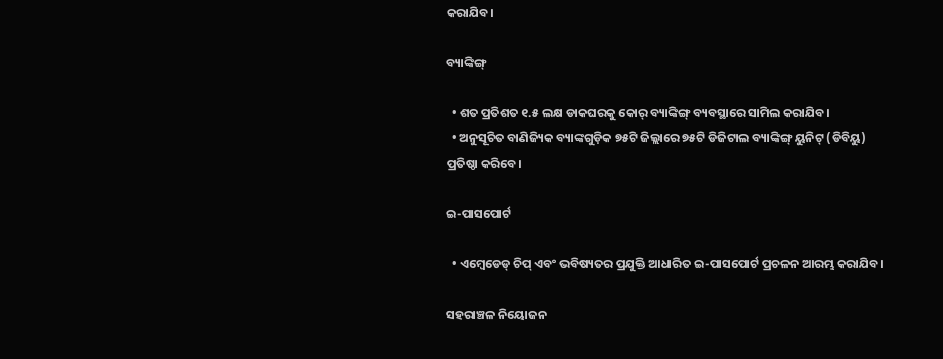କରାଯିବ।

ବ୍ୟାଙ୍କିଙ୍ଗ୍‌

  • ଶତ ପ୍ରତିଶତ ୧.୫ ଲକ୍ଷ ଡାକଘରକୁ କୋର୍‌ ବ୍ୟାଙ୍କିଙ୍ଗ୍‌ ବ୍ୟବସ୍ଥାରେ ସାମିଲ କରାଯିବ।
  • ଅନୁସୂଚିତ ବାଣିଜ୍ୟିକ ବ୍ୟାଙ୍କଗୁଡ଼ିକ ୭୫ଟି ଜିଲ୍ଲାରେ ୭୫ଟି ଡିଜିଟାଲ ବ୍ୟାଙ୍କିଙ୍ଗ୍‌ ୟୁନିଟ୍‌ (ଡିବିୟୁ) ପ୍ରତିଷ୍ଠା କରିବେ।

ଇ-ପାସପୋର୍ଟ

  • ଏମ୍ବେଡେଡ୍‌ ଚିପ୍‌ ଏବଂ ଭବିଷ୍ୟତର ପ୍ରଯୁକ୍ତି ଆଧାରିତ ଇ-ପାସପୋର୍ଟ ପ୍ରଚଳନ ଆରମ୍ଭ କରାଯିବ।

ସହରାଞ୍ଚଳ ନିୟୋଜନ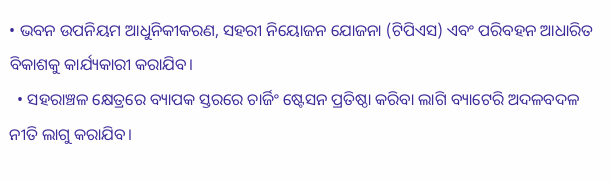• ଭବନ ଉପନିୟମ ଆଧୁନିକୀକରଣ, ସହରୀ ନିୟୋଜନ ଯୋଜନା (ଟିପିଏସ) ଏବଂ ପରିବହନ ଆଧାରିତ ବିକାଶକୁ କାର୍ଯ୍ୟକାରୀ କରାଯିବ।
  • ସହରାଞ୍ଚଳ କ୍ଷେତ୍ରରେ ବ୍ୟାପକ ସ୍ତରରେ ଚାର୍ଜିଂ ଷ୍ଟେସନ ପ୍ରତିଷ୍ଠା କରିବା ଲାଗି ବ୍ୟାଟେରି ଅଦଳବଦଳ ନୀତି ଲାଗୁ କରାଯିବ।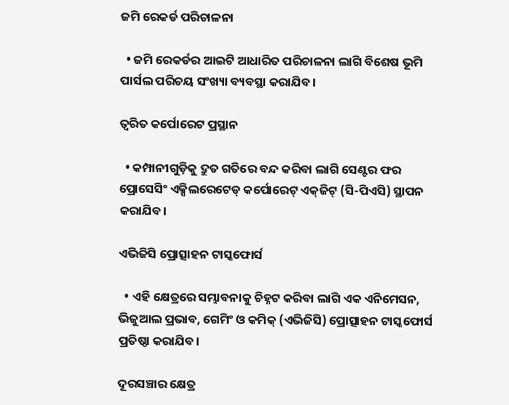ଜମି ରେକର୍ଡ ପରିଚାଳନା

  • ଜମି ରେକର୍ଡର ଆଇଟି ଆଧାରିତ ପରିଚାଳନା ଲାଗି ବିଶେଷ ଭୂମି ପାର୍ସଲ ପରିଚୟ ସଂଖ୍ୟା ବ୍ୟବସ୍ଥା କରାଯିବ।

ତ୍ୱରିତ କର୍ପୋରେଟ ପ୍ରସ୍ଥାନ

  • କମ୍ପାନୀଗୁଡ଼ିକୁ ଦ୍ରୁତ ଗତିରେ ବନ୍ଦ କରିବା ଲାଗି ସେଣ୍ଟର ଫର ପ୍ରୋସେସିଂ ଏକ୍ସିଲରେଟେଡ୍‌ କର୍ପୋରେଟ୍‌ ଏକ୍‌ଜିଟ୍‌ (ସି-ପିଏସି) ସ୍ଥାପନ କରାଯିବ।

ଏଭିଜିସି ପ୍ରୋତ୍ସାହନ ଟାସ୍କଫୋର୍ସ

  • ଏହି କ୍ଷେତ୍ରରେ ସମ୍ଭାବନାକୁ ଚିହ୍ନଟ କରିବା ଲାଗି ଏକ ଏନିମେସନ, ଭିଜୁଆଲ ପ୍ରଭାବ, ଗେମିଂ ଓ କମିକ୍‌ (ଏଭିଜିସି) ପ୍ରୋତ୍ସାହନ ଟାସ୍କଫୋର୍ସ ପ୍ରତିଷ୍ଠା କରାଯିବ।

ଦୂରସଞ୍ଚାର କ୍ଷେତ୍ର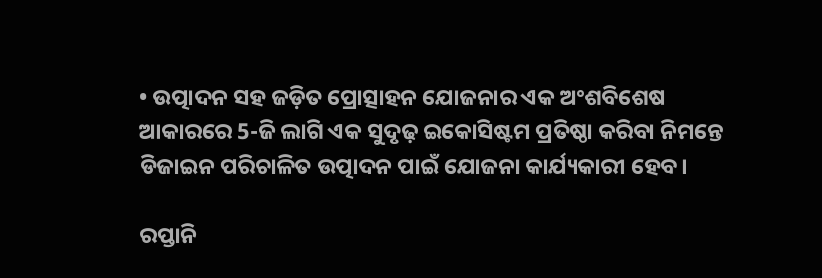• ଉତ୍ପାଦନ ସହ ଜଡ଼ିତ ପ୍ରୋତ୍ସାହନ ଯୋଜନାର ଏକ ଅଂଶବିଶେଷ ଆକାରରେ 5-ଜି ଲାଗି ଏକ ସୁଦୃଢ଼ ଇକୋସିଷ୍ଟମ ପ୍ରତିଷ୍ଠା କରିବା ନିମନ୍ତେ ଡିଜାଇନ ପରିଚାଳିତ ଉତ୍ପାଦନ ପାଇଁ ଯୋଜନା କାର୍ଯ୍ୟକାରୀ ହେବ।

ରପ୍ତାନି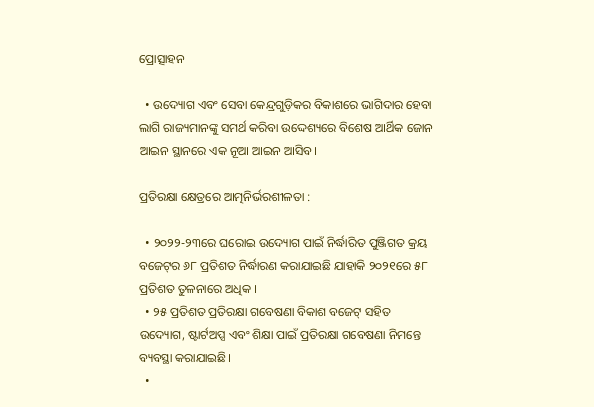ପ୍ରୋତ୍ସାହନ

  • ଉଦ୍ୟୋଗ ଏବଂ ସେବା କେନ୍ଦ୍ରଗୁଡ଼ିକର ବିକାଶରେ ଭାଗିଦାର ହେବା ଲାଗି ରାଜ୍ୟମାନଙ୍କୁ ସମର୍ଥ କରିବା ଉଦ୍ଦେଶ୍ୟରେ ବିଶେଷ ଆର୍ଥିକ ଜୋନ ଆଇନ ସ୍ଥାନରେ ଏକ ନୂଆ ଆଇନ ଆସିବ।

ପ୍ରତିରକ୍ଷା କ୍ଷେତ୍ରରେ ଆତ୍ମନିର୍ଭରଶୀଳତା :

  • ୨୦୨୨-୨୩ରେ ଘରୋଇ ଉଦ୍ୟୋଗ ପାଇଁ ନିର୍ଦ୍ଧାରିତ ପୁଞ୍ଜିଗତ କ୍ରୟ ବଜେଟ୍‌ର ୬୮ ପ୍ରତିଶତ ନିର୍ଦ୍ଧାରଣ କରାଯାଇଛି ଯାହାକି ୨୦୨୧ରେ ୫୮ ପ୍ରତିଶତ ତୁଳନାରେ ଅଧିକ ।
  • ୨୫ ପ୍ରତିଶତ ପ୍ରତିରକ୍ଷା ଗବେଷଣା ବିକାଶ ବଜେଟ୍‌ ସହିତ ଉଦ୍ୟୋଗ, ଷ୍ଟାର୍ଟଅପ୍ସ ଏବଂ ଶିକ୍ଷା ପାଇଁ ପ୍ରତିରକ୍ଷା ଗବେଷଣା ନିମନ୍ତେ ବ୍ୟବସ୍ଥା କରାଯାଇଛି।
  •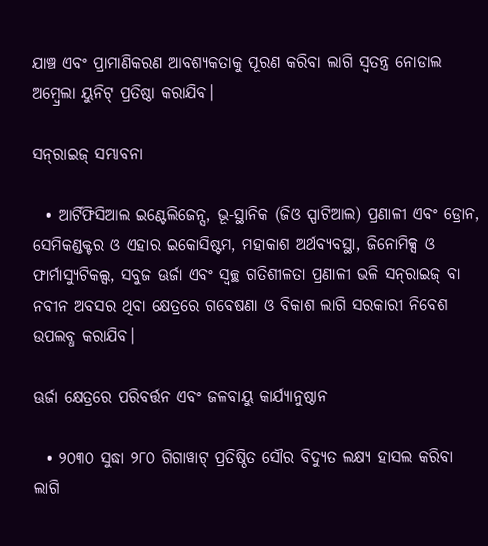ଯାଞ୍ଚ ଏବଂ ପ୍ରାମାଣିକରଣ ଆବଶ୍ୟକତାକୁ ପୂରଣ କରିବା ଲାଗି ସ୍ଵତନ୍ତ୍ର ନୋଡାଲ ଅମ୍ବ୍ରେଲା ୟୁନିଟ୍‌ ପ୍ରତିଷ୍ଠା କରାଯିବ।

ସନ୍‌ରାଇଜ୍‌ ସମ୍ଭାବନା

  • ଆର୍ଟିଫିସିଆଲ ଇଣ୍ଟେଲିଜେନ୍ସ, ଭୂ-ସ୍ଥାନିକ (ଜିଓ ସ୍ପାଟିଆଲ) ପ୍ରଣାଳୀ ଏବଂ ଡ୍ରୋନ, ସେମିକଣ୍ଡକ୍ଟର ଓ ଏହାର ଇକୋସିଷ୍ଟମ, ମହାକାଶ ଅର୍ଥବ୍ୟବସ୍ଥା, ଜିନୋମିକ୍ସ ଓ ଫାର୍ମାସ୍ୟୁଟିକଲ୍ସ, ସବୁଜ ଊର୍ଜା ଏବଂ ସ୍ଵଚ୍ଛ ଗତିଶୀଳତା ପ୍ରଣାଳୀ ଭଳି ସନ୍‌ରାଇଜ୍‌ ବା ନବୀନ ଅବସର ଥିବା କ୍ଷେତ୍ରରେ ଗବେଷଣା ଓ ବିକାଶ ଲାଗି ସରକାରୀ ନିବେଶ ଉପଲବ୍ଧ କରାଯିବ।

ଊର୍ଜା କ୍ଷେତ୍ରରେ ପରିବର୍ତ୍ତନ ଏବଂ ଜଳବାୟୁ କାର୍ଯ୍ୟାନୁଷ୍ଠାନ

  • ୨୦୩୦ ସୁଦ୍ଧା ୨୮୦ ଗିଗାୱାଟ୍‌ ପ୍ରତିଷ୍ଠିତ ସୌର ବିଦ୍ୟୁତ ଲକ୍ଷ୍ୟ ହାସଲ କରିବା ଲାଗି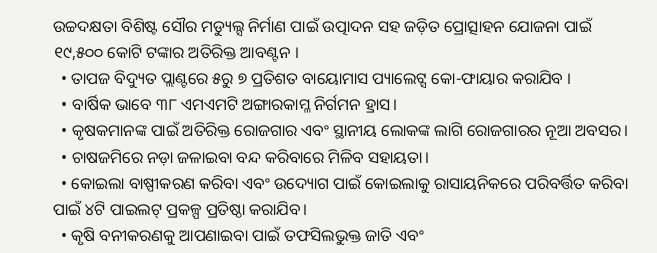ଉଚ୍ଚଦକ୍ଷତା ବିଶିଷ୍ଟ ସୌର ମଡ୍ୟୁଲ୍ସ ନିର୍ମାଣ ପାଇଁ ଉତ୍ପାଦନ ସହ ଜଡ଼ିତ ପ୍ରୋତ୍ସାହନ ଯୋଜନା ପାଇଁ ୧୯,୫୦୦ କୋଟି ଟଙ୍କାର ଅତିରିକ୍ତ ଆବଣ୍ଟନ ।
  • ତାପଜ ବିଦ୍ୟୁତ ପ୍ଲାଣ୍ଟରେ ୫ରୁ ୭ ପ୍ରତିଶତ ବାୟୋମାସ ପ୍ୟାଲେଟ୍ସ କୋ-ଫାୟାର କରାଯିବ ।
  • ବାର୍ଷିକ ଭାବେ ୩୮ ଏମଏମଟି ଅଙ୍ଗାରକାମ୍ଳ ନିର୍ଗମନ ହ୍ରାସ।
  • କୃଷକମାନଙ୍କ ପାଇଁ ଅତିରିକ୍ତ ରୋଜଗାର ଏବଂ ସ୍ଥାନୀୟ ଲୋକଙ୍କ ଲାଗି ରୋଜଗାରର ନୂଆ ଅବସର।
  • ଚାଷଜମିରେ ନଡ଼ା ଜଳାଇବା ବନ୍ଦ କରିବାରେ ମିଳିବ ସହାୟତା।
  • କୋଇଲା ବାଷ୍ପୀକରଣ କରିବା ଏବଂ ଉଦ୍ୟୋଗ ପାଇଁ କୋଇଲାକୁ ରାସାୟନିକରେ ପରିବର୍ତ୍ତିତ କରିବା ପାଇଁ ୪ଟି ପାଇଲଟ୍‌ ପ୍ରକଳ୍ପ ପ୍ରତିଷ୍ଠା କରାଯିବ।
  • କୃଷି ବନୀକରଣକୁ ଆପଣାଇବା ପାଇଁ ତଫସିଲଭୁକ୍ତ ଜାତି ଏବଂ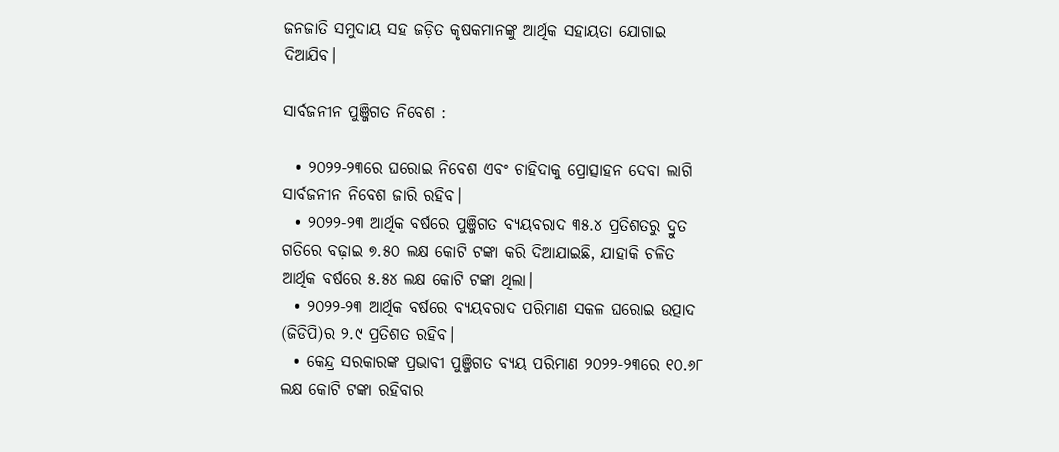ଜନଜାତି ସମୁଦାୟ ସହ ଜଡ଼ିତ କୃଷକମାନଙ୍କୁ ଆର୍ଥିକ ସହାୟତା ଯୋଗାଇ ଦିଆଯିବ।

ସାର୍ବଜନୀନ ପୁଞ୍ଜିଗତ ନିବେଶ :

  • ୨୦୨୨-୨୩ରେ ଘରୋଇ ନିବେଶ ଏବଂ ଚାହିଦାକୁ ପ୍ରୋତ୍ସାହନ ଦେବା ଲାଗି ସାର୍ବଜନୀନ ନିବେଶ ଜାରି ରହିବ।
  • ୨୦୨୨-୨୩ ଆର୍ଥିକ ବର୍ଷରେ ପୁଞ୍ଜିଗତ ବ୍ୟୟବରାଦ ୩୫.୪ ପ୍ରତିଶତରୁ ଦ୍ରୁତ ଗତିରେ ବଢ଼ାଇ ୭.୫୦ ଲକ୍ଷ କୋଟି ଟଙ୍କା କରି ଦିଆଯାଇଛି, ଯାହାକି ଚଳିତ ଆର୍ଥିକ ବର୍ଷରେ ୫.୫୪ ଲକ୍ଷ କୋଟି ଟଙ୍କା ଥିଲା।
  • ୨୦୨୨-୨୩ ଆର୍ଥିକ ବର୍ଷରେ ବ୍ୟୟବରାଦ ପରିମାଣ ସକଳ ଘରୋଇ ଉତ୍ପାଦ (ଜିଡିପି)ର ୨.୯ ପ୍ରତିଶତ ରହିବ।
  • କେନ୍ଦ୍ର ସରକାରଙ୍କ ପ୍ରଭାବୀ ପୁଞ୍ଜିଗତ ବ୍ୟୟ ପରିମାଣ ୨୦୨୨-୨୩ରେ ୧୦.୬୮ ଲକ୍ଷ କୋଟି ଟଙ୍କା ରହିବାର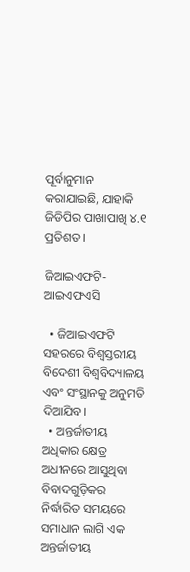ପୂର୍ବାନୁମାନ କରାଯାଇଛି, ଯାହାକି ଜିଡିପିର ପାଖାପାଖି ୪.୧ ପ୍ରତିଶତ।

ଜିଆଇଏଫଟି-ଆଇଏଫଏସି

  • ଜିଆଇଏଫଟି ସହରରେ ବିଶ୍ୱସ୍ତରୀୟ ବିଦେଶୀ ବିଶ୍ୱବିଦ୍ୟାଳୟ ଏବଂ ସଂସ୍ଥାନକୁ ଅନୁମତି ଦିଆଯିବ।
  • ଅନ୍ତର୍ଜାତୀୟ ଅଧିକାର କ୍ଷେତ୍ର ଅଧୀନରେ ଆସୁଥିବା ବିବାଦଗୁଡ଼ିକର ନିର୍ଦ୍ଧାରିତ ସମୟରେ ସମାଧାନ ଲାଗି ଏକ ଅନ୍ତର୍ଜାତୀୟ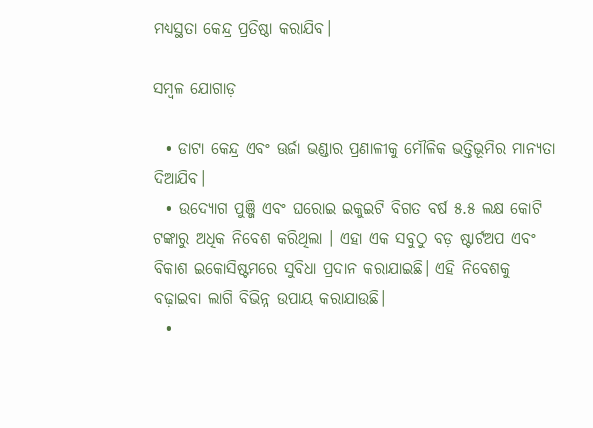ମଧ୍ୟସ୍ଥତା କେନ୍ଦ୍ର ପ୍ରତିଷ୍ଠା କରାଯିବ।

ସମ୍ବଳ ଯୋଗାଡ଼

  • ଡାଟା କେନ୍ଦ୍ର ଏବଂ ଊର୍ଜା ଭଣ୍ଡାର ପ୍ରଣାଳୀକୁ ମୌଳିକ ଭତ୍ତିଭୂମିର ମାନ୍ୟତା ଦିଆଯିବ।
  • ଉଦ୍ୟୋଗ ପୁଞ୍ଜି ଏବଂ ଘରୋଇ ଇକୁଇଟି ବିଗତ ବର୍ଷ ୫.୫ ଲକ୍ଷ କୋଟି ଟଙ୍କାରୁ ଅଧିକ ନିବେଶ କରିଥିଲା । ଏହା ଏକ ସବୁଠୁ ବଡ଼ ଷ୍ଟାର୍ଟଅପ ଏବଂ ବିକାଶ ଇକୋସିଷ୍ଟମରେ ସୁବିଧା ପ୍ରଦାନ କରାଯାଇଛି। ଏହି ନିବେଶକୁ ବଢ଼ାଇବା ଲାଗି ବିଭିନ୍ନ ଉପାୟ କରାଯାଉଛି।
  •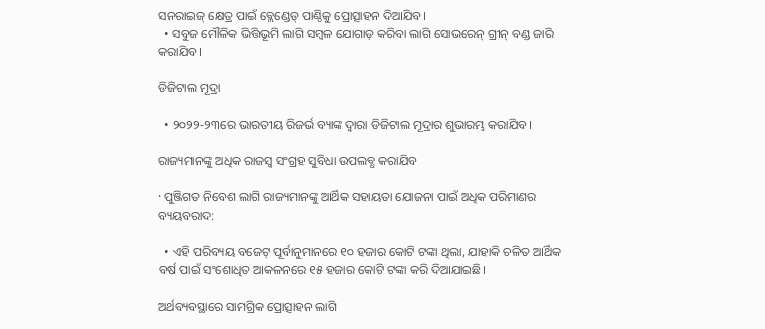ସନରାଇଜ୍‌ କ୍ଷେତ୍ର ପାଇଁ ବ୍ଲେଣ୍ଡେଡ୍‌ ପାଣ୍ଠିକୁ ପ୍ରୋତ୍ସାହନ ଦିଆଯିବ।
  • ସବୁଜ ମୌଳିକ ଭିତ୍ତିଭୂମି ଲାଗି ସମ୍ବଳ ଯୋଗାଡ଼ କରିବା ଲାଗି ସୋଭରେନ୍‌ ଗ୍ରୀନ୍‌ ବଣ୍ଡ ଜାରି କରାଯିବ।

ଡିଜିଟାଲ ମୂଦ୍ରା

  • ୨୦୨୨-୨୩ରେ ଭାରତୀୟ ରିଜର୍ଭ ବ୍ୟାଙ୍କ ଦ୍ୱାରା ଡିଜିଟାଲ ମୂଦ୍ରାର ଶୁଭାରମ୍ଭ କରାଯିବ।

ରାଜ୍ୟମାନଙ୍କୁ ଅଧିକ ରାଜସ୍ଵ ସଂଗ୍ରହ ସୁବିଧା ଉପଲବ୍ଧ କରାଯିବ

· ପୁଞ୍ଜିଗତ ନିବେଶ ଲାଗି ରାଜ୍ୟମାନଙ୍କୁ ଆର୍ଥିକ ସହାୟତା ଯୋଜନା ପାଇଁ ଅଧିକ ପରିମାଣର ବ୍ୟୟବରାଦ:

  • ଏହି ପରିବ୍ୟୟ ବଜେଟ୍‌ ପୂର୍ବାନୁମାନରେ ୧୦ ହଜାର କୋଟି ଟଙ୍କା ଥିଲା, ଯାହାକି ଚଳିତ ଆର୍ଥିକ ବର୍ଷ ପାଇଁ ସଂଶୋଧିତ ଆକଳନରେ ୧୫ ହଜାର କୋଟି ଟଙ୍କା କରି ଦିଆଯାଇଛି।

ଅର୍ଥବ୍ୟବସ୍ଥାରେ ସାମଗ୍ରିକ ପ୍ରୋତ୍ସାହନ ଲାଗି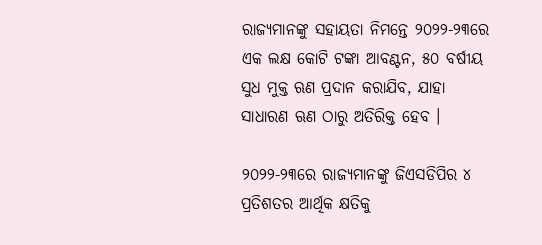ରାଜ୍ୟମାନଙ୍କୁ ସହାୟତା ନିମନ୍ତେ ୨୦୨୨-୨୩ରେ ଏକ ଲକ୍ଷ କୋଟି ଟଙ୍କା ଆବଣ୍ଟନ, ୫୦ ବର୍ଷୀୟ ସୁଧ ମୁକ୍ତ ଋଣ ପ୍ରଦାନ କରାଯିବ, ଯାହା ସାଧାରଣ ଋଣ ଠାରୁ ଅତିରିକ୍ତ ହେବ ।

୨୦୨୨-୨୩ରେ ରାଜ୍ୟମାନଙ୍କୁ ଜିଏସଡିପିର ୪ ପ୍ରତିଶତର ଆର୍ଥିକ କ୍ଷତିକୁ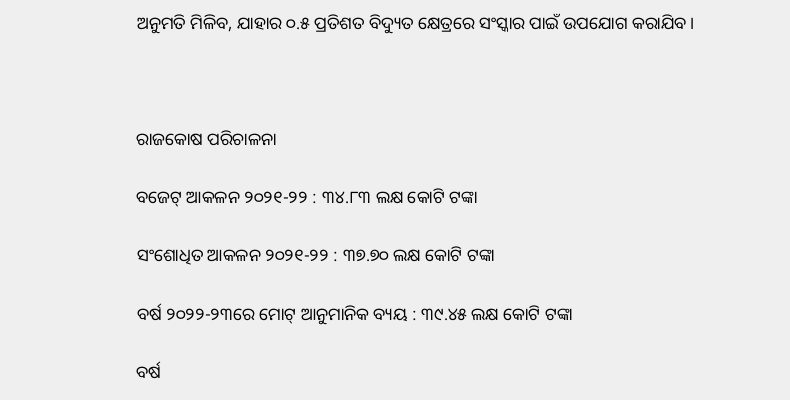ଅନୁମତି ମିଳିବ, ଯାହାର ୦.୫ ପ୍ରତିଶତ ବିଦ୍ୟୁତ କ୍ଷେତ୍ରରେ ସଂସ୍କାର ପାଇଁ ଉପଯୋଗ କରାଯିବ।



ରାଜକୋଷ ପରିଚାଳନା

ବଜେଟ୍‌ ଆକଳନ ୨୦୨୧-୨୨ : ୩୪.୮୩ ଲକ୍ଷ କୋଟି ଟଙ୍କା

ସଂଶୋଧିତ ଆକଳନ ୨୦୨୧-୨୨ : ୩୭.୭୦ ଲକ୍ଷ କୋଟି ଟଙ୍କା

ବର୍ଷ ୨୦୨୨-୨୩ରେ ମୋଟ୍‌ ଆନୁମାନିକ ବ୍ୟୟ : ୩୯.୪୫ ଲକ୍ଷ କୋଟି ଟଙ୍କା

ବର୍ଷ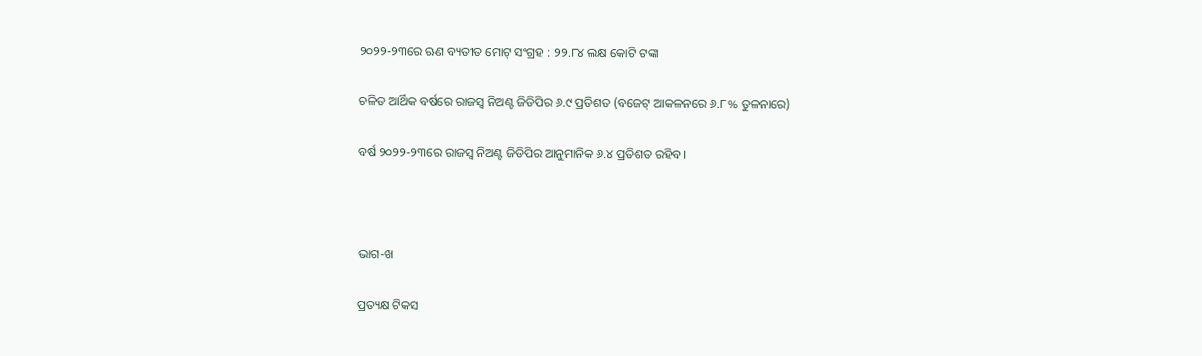୨୦୨୨-୨୩ରେ ଋଣ ବ୍ୟତୀତ ମୋଟ୍‌ ସଂଗ୍ରହ : ୨୨.୮୪ ଲକ୍ଷ କୋଟି ଟଙ୍କା

ଚଳିତ ଆର୍ଥିକ ବର୍ଷରେ ରାଜସ୍ଵ ନିଅଣ୍ଟ ଜିଡିପିର ୬.୯ ପ୍ରତିଶତ (ବଜେଟ୍‌ ଆକଳନରେ ୬.୮% ତୁଳନାରେ)

ବର୍ଷ ୨୦୨୨-୨୩ରେ ରାଜସ୍ଵ ନିଅଣ୍ଟ ଜିଡିପିର ଆନୁମାନିକ ୬.୪ ପ୍ରତିଶତ ରହିବ।



ଭାଗ-ଖ

ପ୍ରତ୍ୟକ୍ଷ ଟିକସ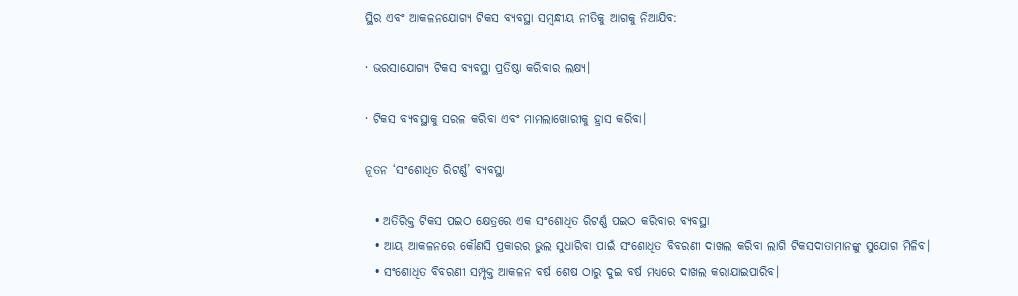ସ୍ଥିର ଏବଂ ଆକଳନଯୋଗ୍ୟ ଟିକସ ବ୍ୟବସ୍ଥା ସମ୍ବନ୍ଧୀୟ ନୀତିକୁ ଆଗକୁ ନିଆଯିବ:

· ଭରସାଯୋଗ୍ୟ ଟିକସ ବ୍ୟବସ୍ଥା ପ୍ରତିଷ୍ଠା କରିବାର ଲକ୍ଷ୍ୟ।

· ଟିକସ ବ୍ୟବସ୍ଥାକୁ ସରଳ କରିବା ଏବଂ ମାମଲାଖୋରୀକୁ ହ୍ରାସ କରିବା।

ନୂତନ ‘ସଂଶୋଧିତ ରିଟର୍ଣ୍ଣ’ ବ୍ୟବସ୍ଥା

  • ଅତିରିକ୍ତ ଟିକସ ପଇଠ କ୍ଷେତ୍ରରେ ଏକ ସଂଶୋଧିତ ରିଟର୍ଣ୍ଣ ପଇଠ କରିବାର ବ୍ୟବସ୍ଥା
  • ଆୟ ଆକଳନରେ କୌଣସି ପ୍ରକାରର ଭୁଲ ସୁଧାରିବା ପାଇଁ ସଂଶୋଧିତ ବିବରଣୀ ଦାଖଲ କରିବା ଲାଗି ଟିକସଦାତାମାନଙ୍କୁ ସୁଯୋଗ ମିଳିବ।
  • ସଂଶୋଧିତ ବିବରଣୀ ସମ୍ପୃକ୍ତ ଆକଳନ ବର୍ଷ ଶେଷ ଠାରୁ ଦୁଇ ବର୍ଷ ମଧ୍ୟରେ ଦାଖଲ କରାଯାଇପାରିବ।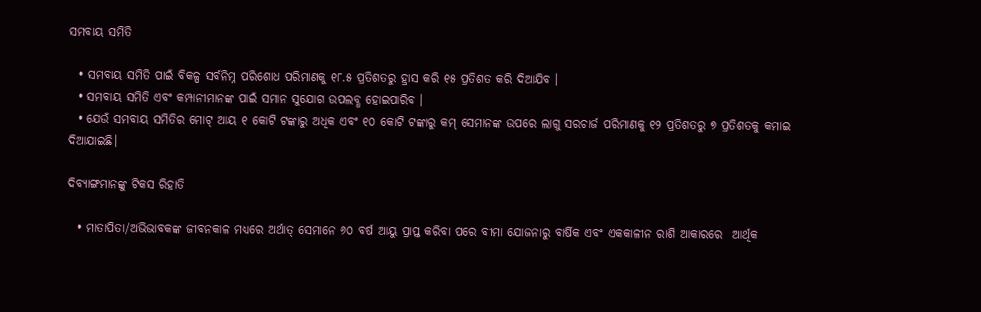ସମବାୟ ସମିତି

  • ସମବାୟ ସମିତି ପାଇଁ ବିକଳ୍ପ ସର୍ବନିମ୍ନ ପରିଶୋଧ ପରିମାଣକୁ ୧୮.୫ ପ୍ରତିଶତରୁ ହ୍ରାସ କରି ୧୫ ପ୍ରତିଶତ କରି ଦିଆଯିବ ।
  • ସମବାୟ ସମିତି ଏବଂ କମ୍ପାନୀମାନଙ୍କ ପାଇଁ ସମାନ ସୁଯୋଗ ଉପଲବ୍ଧ ହୋଇପାରିବ ।
  • ଯେଉଁ ସମବାୟ ସମିତିର ମୋଟ୍‌ ଆୟ ୧ କୋଟି ଟଙ୍କାରୁ ଅଧିକ ଏବଂ ୧୦ କୋଟି ଟଙ୍କାରୁ କମ୍‌ ସେମାନଙ୍କ ଉପରେ ଲାଗୁ ସରଚାର୍ଜ ପରିମାଣକୁ ୧୨ ପ୍ରତିଶତରୁ ୭ ପ୍ରତିଶତକୁ କମାଇ ଦିଆଯାଇଛି।

ଦିବ୍ୟାଙ୍ଗମାନଙ୍କୁ ଟିକସ ରିହାତି

  • ମାତାପିତା/ଅଭିଭାବକଙ୍କ ଜୀବନକାଳ ମଧ୍ୟରେ ଅର୍ଥାତ୍‌ ସେମାନେ ୬୦ ବର୍ଷ ଆୟୁ ପ୍ରାପ୍ତ କରିବା ପରେ ବୀମା ଯୋଜନାରୁ ବାର୍ଷିକ ଏବଂ ଏକକାଳୀନ ରାଶି ଆକାରରେ  ଆର୍ଥିକ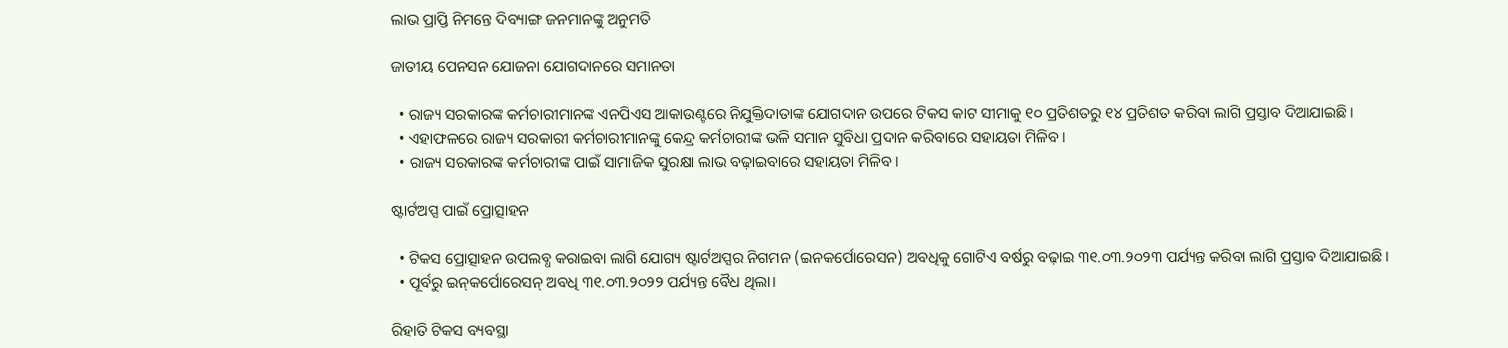ଲାଭ ପ୍ରାପ୍ତି ନିମନ୍ତେ ଦିବ୍ୟାଙ୍ଗ ଜନମାନଙ୍କୁ ଅନୁମତି

ଜାତୀୟ ପେନସନ ଯୋଜନା ଯୋଗଦାନରେ ସମାନତା

  • ରାଜ୍ୟ ସରକାରଙ୍କ କର୍ମଚାରୀମାନଙ୍କ ଏନପିଏସ ଆକାଉଣ୍ଟରେ ନିଯୁକ୍ତିଦାତାଙ୍କ ଯୋଗଦାନ ଉପରେ ଟିକସ କାଟ ସୀମାକୁ ୧୦ ପ୍ରତିଶତରୁ ୧୪ ପ୍ରତିଶତ କରିବା ଲାଗି ପ୍ରସ୍ତାବ ଦିଆଯାଇଛି।
  • ଏହାଫଳରେ ରାଜ୍ୟ ସରକାରୀ କର୍ମଚାରୀମାନଙ୍କୁ କେନ୍ଦ୍ର କର୍ମଚାରୀଙ୍କ ଭଳି ସମାନ ସୁବିଧା ପ୍ରଦାନ କରିବାରେ ସହାୟତା ମିଳିବ।
  • ରାଜ୍ୟ ସରକାରଙ୍କ କର୍ମଚାରୀଙ୍କ ପାଇଁ ସାମାଜିକ ସୁରକ୍ଷା ଲାଭ ବଢ଼ାଇବାରେ ସହାୟତା ମିଳିବ।

ଷ୍ଟାର୍ଟଅପ୍ସ ପାଇଁ ପ୍ରୋତ୍ସାହନ

  • ଟିକସ ପ୍ରୋତ୍ସାହନ ଉପଲବ୍ଧ କରାଇବା ଲାଗି ଯୋଗ୍ୟ ଷ୍ଟାର୍ଟଅପ୍ସର ନିଗମନ (ଇନକର୍ପୋରେସନ) ଅବଧିକୁ ଗୋଟିଏ ବର୍ଷରୁ ବଢ଼ାଇ ୩୧.୦୩.୨୦୨୩ ପର୍ଯ୍ୟନ୍ତ କରିବା ଲାଗି ପ୍ରସ୍ତାବ ଦିଆଯାଇଛି ।
  • ପୂର୍ବରୁ ଇନ୍‌କର୍ପୋରେସନ୍‌ ଅବଧି ୩୧.୦୩.୨୦୨୨ ପର୍ଯ୍ୟନ୍ତ ବୈଧ ଥିଲା।

ରିହାତି ଟିକସ ବ୍ୟବସ୍ଥା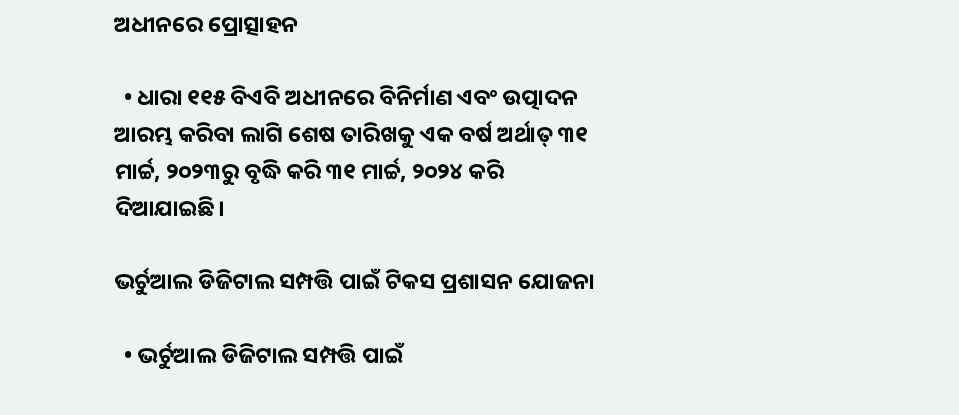ଅଧୀନରେ ପ୍ରୋତ୍ସାହନ

  • ଧାରା ୧୧୫ ବିଏବି ଅଧୀନରେ ବିନିର୍ମାଣ ଏବଂ ଉତ୍ପାଦନ ଆରମ୍ଭ କରିବା ଲାଗି ଶେଷ ତାରିଖକୁ ଏକ ବର୍ଷ ଅର୍ଥାତ୍‌ ୩୧ ମାର୍ଚ୍ଚ, ୨୦୨୩ରୁ ବୃଦ୍ଧି କରି ୩୧ ମାର୍ଚ୍ଚ, ୨୦୨୪ କରି ଦିଆଯାଇଛି।

ଭର୍ଚୁଆଲ ଡିଜିଟାଲ ସମ୍ପତ୍ତି ପାଇଁ ଟିକସ ପ୍ରଶାସନ ଯୋଜନା

  • ଭର୍ଚୁଆଲ ଡିଜିଟାଲ ସମ୍ପତ୍ତି ପାଇଁ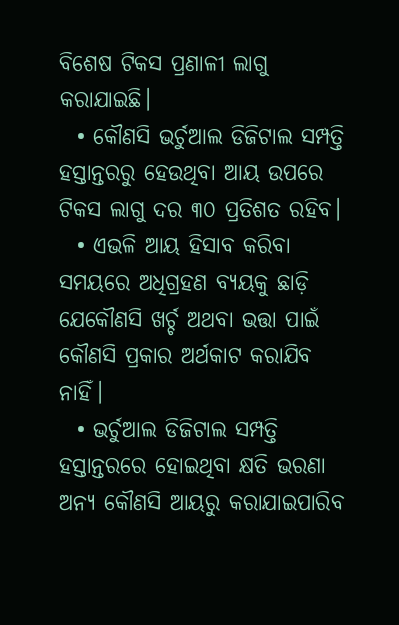ବିଶେଷ ଟିକସ ପ୍ରଣାଳୀ ଲାଗୁ କରାଯାଇଛି।
  • କୌଣସି ଭର୍ଚୁଆଲ ଡିଜିଟାଲ ସମ୍ପତ୍ତି ହସ୍ତାନ୍ତରରୁ ହେଉଥିବା ଆୟ ଉପରେ ଟିକସ ଲାଗୁ ଦର ୩୦ ପ୍ରତିଶତ ରହିବ।
  • ଏଭଳି ଆୟ ହିସାବ କରିବା ସମୟରେ ଅଧିଗ୍ରହଣ ବ୍ୟୟକୁ ଛାଡ଼ି ଯେକୌଣସି ଖର୍ଚ୍ଚ ଅଥବା ଭତ୍ତା ପାଇଁ କୌଣସି ପ୍ରକାର ଅର୍ଥକାଟ କରାଯିବ ନାହିଁ।
  • ଭର୍ଚୁଆଲ ଡିଜିଟାଲ ସମ୍ପତ୍ତି ହସ୍ତାନ୍ତରରେ ହୋଇଥିବା କ୍ଷତି ଭରଣା ଅନ୍ୟ କୌଣସି ଆୟରୁ କରାଯାଇପାରିବ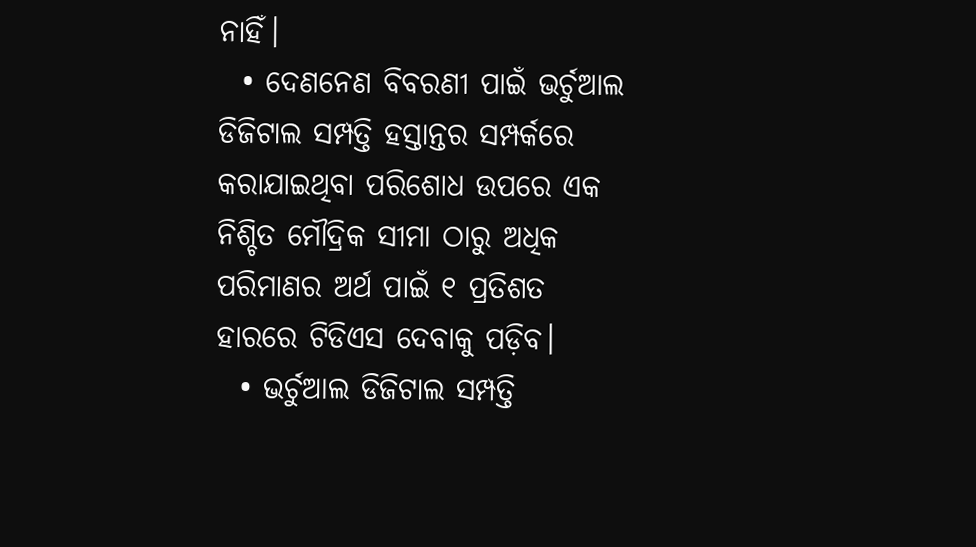ନାହିଁ।
  • ଦେଣନେଣ ବିବରଣୀ ପାଇଁ ଭର୍ଚୁଆଲ ଡିଜିଟାଲ ସମ୍ପତ୍ତି ହସ୍ତାନ୍ତର ସମ୍ପର୍କରେ କରାଯାଇଥିବା ପରିଶୋଧ ଉପରେ ଏକ ନିଶ୍ଚିତ ମୌଦ୍ରିକ ସୀମା ଠାରୁ ଅଧିକ ପରିମାଣର ଅର୍ଥ ପାଇଁ ୧ ପ୍ରତିଶତ ହାରରେ ଟିଡିଏସ ଦେବାକୁ ପଡ଼ିବ।
  • ଭର୍ଚୁଆଲ ଡିଜିଟାଲ ସମ୍ପତ୍ତି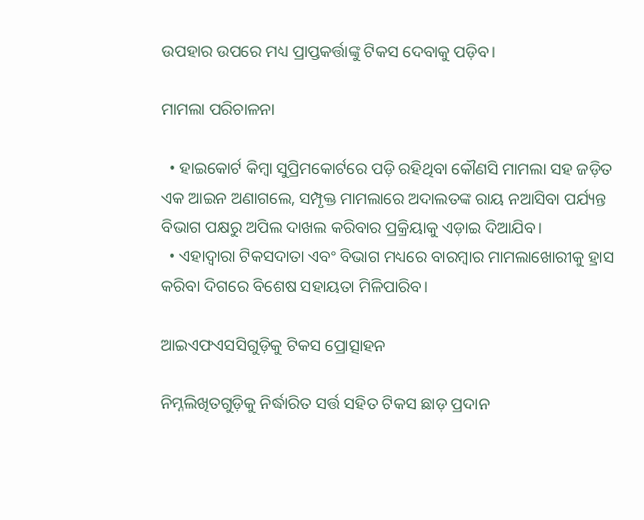ଉପହାର ଉପରେ ମଧ୍ୟ ପ୍ରାପ୍ତକର୍ତ୍ତାଙ୍କୁ ଟିକସ ଦେବାକୁ ପଡ଼ିବ।

ମାମଲା ପରିଚାଳନା

  • ହାଇକୋର୍ଟ କିମ୍ବା ସୁପ୍ରିମକୋର୍ଟରେ ପଡ଼ି ରହିଥିବା କୌଣସି ମାମଲା ସହ ଜଡ଼ିତ ଏକ ଆଇନ ଅଣାଗଲେ, ସମ୍ପୃକ୍ତ ମାମଲାରେ ଅଦାଲତଙ୍କ ରାୟ ନଆସିବା ପର୍ଯ୍ୟନ୍ତ ବିଭାଗ ପକ୍ଷରୁ ଅପିଲ ଦାଖଲ କରିବାର ପ୍ରକ୍ରିୟାକୁ ଏଡ଼ାଇ ଦିଆଯିବ।
  • ଏହାଦ୍ୱାରା ଟିକସଦାତା ଏବଂ ବିଭାଗ ମଧ୍ୟରେ ବାରମ୍ବାର ମାମଲାଖୋରୀକୁ ହ୍ରାସ କରିବା ଦିଗରେ ବିଶେଷ ସହାୟତା ମିଳିପାରିବ।

ଆଇଏଫଏସସିଗୁଡ଼ିକୁ ଟିକସ ପ୍ରୋତ୍ସାହନ

ନିମ୍ନଲିଖିତଗୁଡ଼ିକୁ ନିର୍ଦ୍ଧାରିତ ସର୍ତ୍ତ ସହିତ ଟିକସ ଛାଡ଼ ପ୍ରଦାନ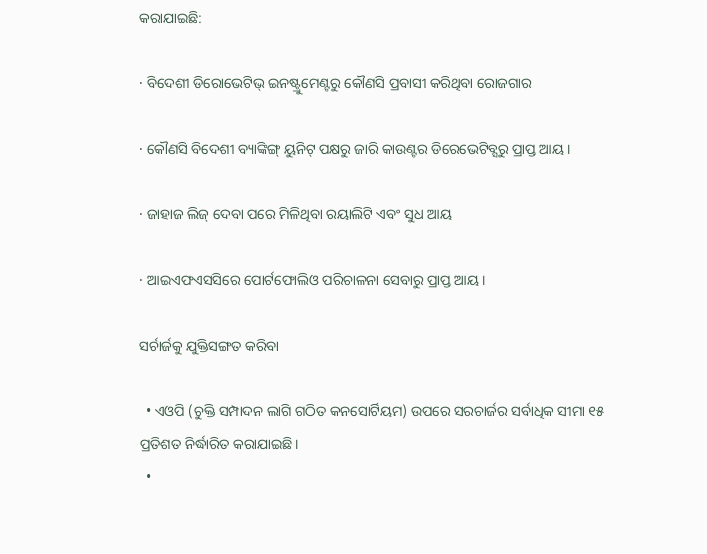କରାଯାଇଛି:

· ବିଦେଶୀ ଡିରୋଭେଟିଭ୍‌ ଇନଷ୍ଟ୍ରୁମେଣ୍ଟରୁ କୌଣସି ପ୍ରବାସୀ କରିଥିବା ରୋଜଗାର

· କୌଣସି ବିଦେଶୀ ବ୍ୟାଙ୍କିଙ୍ଗ୍‌ ୟୁନିଟ୍‌ ପକ୍ଷରୁ ଜାରି କାଉଣ୍ଟର ଡିରେଭେଟିବ୍ସରୁ ପ୍ରାପ୍ତ ଆୟ।

· ଜାହାଜ ଲିଜ୍‌ ଦେବା ପରେ ମିଳିଥିବା ରୟାଲିଟି ଏବଂ ସୁଧ ଆୟ

· ଆଇଏଫଏସସିରେ ପୋର୍ଟଫୋଲିଓ ପରିଚାଳନା ସେବାରୁ ପ୍ରାପ୍ତ ଆୟ।

ସର୍ଚାର୍ଜକୁ ଯୁକ୍ତିସଙ୍ଗତ କରିବା

  • ଏଓପି (ଚୁକ୍ତି ସମ୍ପାଦନ ଲାଗି ଗଠିତ କନସୋର୍ଟିୟମ) ଉପରେ ସରଚାର୍ଜର ସର୍ବାଧିକ ସୀମା ୧୫ ପ୍ରତିଶତ ନିର୍ଦ୍ଧାରିତ କରାଯାଇଛି।
  •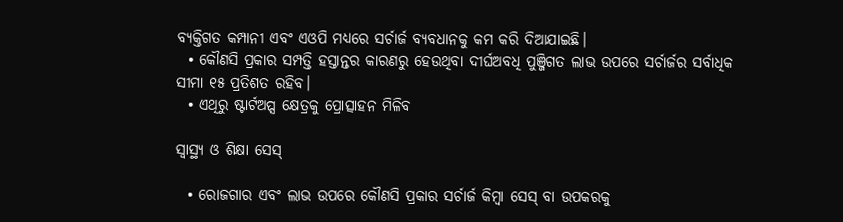ବ୍ୟକ୍ତିଗତ କମ୍ପାନୀ ଏବଂ ଏଓପି ମଧ୍ୟରେ ସର୍ଚାର୍ଜ ବ୍ୟବଧାନକୁ କମ କରି ଦିଆଯାଇଛି।
  • କୌଣସି ପ୍ରକାର ସମ୍ପତ୍ତି ହସ୍ତାନ୍ତର କାରଣରୁ ହେଉଥିବା ଦୀର୍ଘଅବଧି ପୁଞ୍ଜିଗତ ଲାଭ ଉପରେ ସର୍ଚାର୍ଜର ସର୍ବାଧିକ ସୀମା ୧୫ ପ୍ରତିଶତ ରହିବ।
  • ଏଥିରୁ ଷ୍ଟାର୍ଟଅପ୍ସ କ୍ଷେତ୍ରକୁ ପ୍ରୋତ୍ସାହନ ମିଳିବ

ସ୍ୱାସ୍ଥ୍ୟ ଓ ଶିକ୍ଷା ସେସ୍‌

  • ରୋଜଗାର ଏବଂ ଲାଭ ଉପରେ କୌଣସି ପ୍ରକାର ସର୍ଚାର୍ଜ କିମ୍ବା ସେସ୍‌ ବା ଉପକରକୁ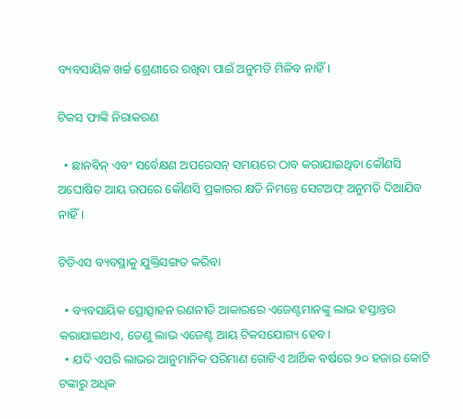ବ୍ୟବସାୟିକ ଖର୍ଚ୍ଚ ଶ୍ରେଣୀରେ ରଖିବା ପାଇଁ ଅନୁମତି ମିଳିବ ନାହିଁ।

ଟିକସ ଫାଙ୍କି ନିରାକରଣ

  • ଛାନବିନ୍‌ ଏବଂ ସର୍ବେକ୍ଷଣ ଅପରେସନ୍‌ ସମୟରେ ଠାବ କରାଯାଇଥିବା କୌଣସି ଅଘୋଷିତ ଆୟ ଉପରେ କୌଣସି ପ୍ରକାରର କ୍ଷତି ନିମନ୍ତେ ସେଟଅଫ୍‌ ଅନୁମତି ଦିଆଯିବ ନାହିଁ।

ଟିଡିଏସ ବ୍ୟବସ୍ଥାକୁ ଯୁକ୍ତିସଙ୍ଗତ କରିବା

  • ବ୍ୟବସାୟିକ ପ୍ରୋତ୍ସାହନ ରଣନୀତି ଆକାରରେ ଏଜେଣ୍ଟମାନଙ୍କୁ ଲାଭ ହସ୍ତାନ୍ତର କରାଯାଇଥାଏ, ତେଣୁ ଲାଭ ଏଜେଣ୍ଟ ଆୟ ଟିକସଯୋଗ୍ୟ ହେବ।
  • ଯଦି ଏପରି ଲାଭର ଆନୁମାନିକ ପରିମାଣ ଗୋଟିଏ ଆର୍ଥିକ ବର୍ଷରେ ୨୦ ହଜାର କୋଟି ଟଙ୍କାରୁ ଅଧିକ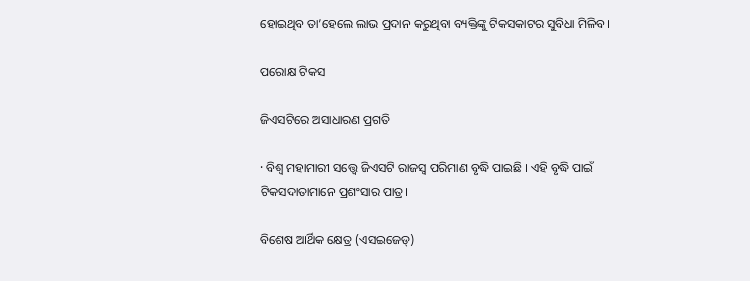ହୋଇଥିବ ତା’ହେଲେ ଲାଭ ପ୍ରଦାନ କରୁଥିବା ବ୍ୟକ୍ତିଙ୍କୁ ଟିକସକାଟର ସୁବିଧା ମିଳିବ।

ପରୋକ୍ଷ ଟିକସ

ଜିଏସଟିରେ ଅସାଧାରଣ ପ୍ରଗତି

· ବିଶ୍ୱ ମହାମାରୀ ସତ୍ତ୍ବେ ଜିଏସଟି ରାଜସ୍ଵ ପରିମାଣ ବୃଦ୍ଧି ପାଇଛି । ଏହି ବୃଦ୍ଧି ପାଇଁ ଟିକସଦାତାମାନେ ପ୍ରଶଂସାର ପାତ୍ର।

ବିଶେଷ ଆର୍ଥିକ କ୍ଷେତ୍ର (ଏସଇଜେଡ୍‌)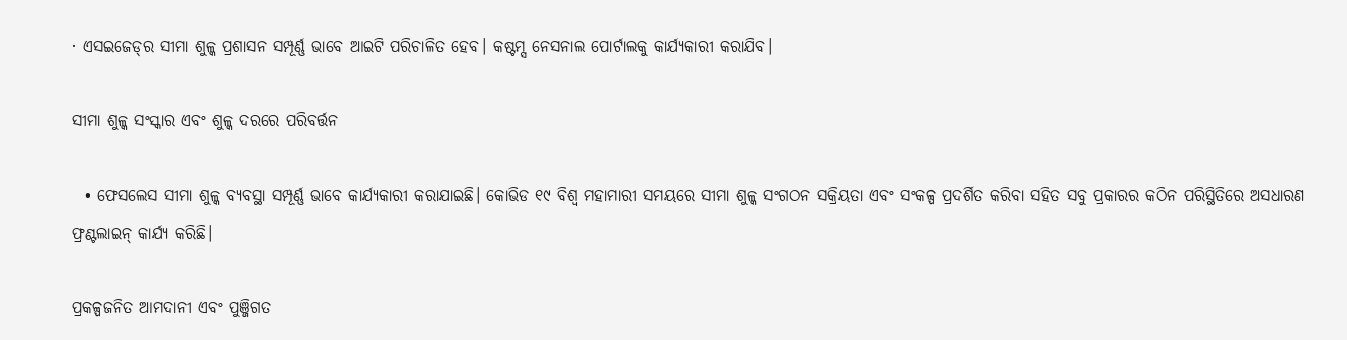· ଏସଇଜେଡ୍‌ର ସୀମା ଶୁଳ୍କ ପ୍ରଶାସନ ସମ୍ପୂର୍ଣ୍ଣ ଭାବେ ଆଇଟି ପରିଚାଳିତ ହେବ। କଷ୍ଟମ୍ସ ନେସନାଲ ପୋର୍ଟାଲକୁ କାର୍ଯ୍ୟକାରୀ କରାଯିବ।

ସୀମା ଶୁଳ୍କ ସଂସ୍କାର ଏବଂ ଶୁଳ୍କ ଦରରେ ପରିବର୍ତ୍ତନ

  • ଫେସଲେସ ସୀମା ଶୁଳ୍କ ବ୍ୟବସ୍ଥା ସମ୍ପୂର୍ଣ୍ଣ ଭାବେ କାର୍ଯ୍ୟକାରୀ କରାଯାଇଛି। କୋଭିଡ ୧୯ ବିଶ୍ୱ ମହାମାରୀ ସମୟରେ ସୀମା ଶୁଳ୍କ ସଂଗଠନ ସକ୍ରିୟତା ଏବଂ ସଂକଳ୍ପ ପ୍ରଦର୍ଶିତ କରିବା ସହିତ ସବୁ ପ୍ରକାରର କଠିନ ପରିସ୍ଥିତିରେ ଅସଧାରଣ ଫ୍ରଣ୍ଟଲାଇନ୍‌ କାର୍ଯ୍ୟ କରିଛି।

ପ୍ରକଳ୍ପଜନିତ ଆମଦାନୀ ଏବଂ ପୁଞ୍ଜିଗତ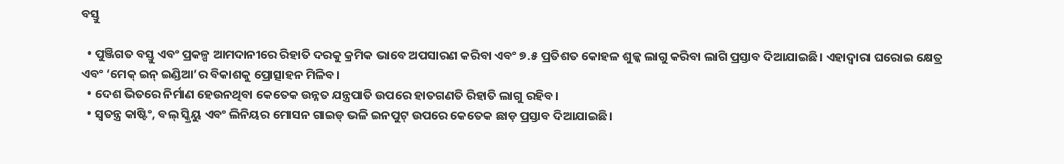ବସ୍ତୁ

  • ପୁଞ୍ଜିଗତ ବସ୍ତୁ ଏବଂ ପ୍ରକଳ୍ପ ଆମଦାନୀରେ ରିହାତି ଦରକୁ କ୍ରମିକ ଭାବେ ଅପସାରଣ କରିବା ଏବଂ ୭.୫ ପ୍ରତିଶତ କୋହଳ ଶୁଳ୍କ ଲାଗୁ କରିବା ଲାଗି ପ୍ରସ୍ତାବ ଦିଆଯାଇଛି। ଏହାଦ୍ୱାରା ଘରୋଇ କ୍ଷେତ୍ର ଏବଂ ‘ମେକ୍‌ ଇନ୍‌ ଇଣ୍ଡିଆ’ର ବିକାଶକୁ ପ୍ରୋତ୍ସାହନ ମିଳିବ।
  • ଦେଶ ଭିତରେ ନିର୍ମାଣ ହେଉନଥିବା କେତେକ ଉନ୍ନତ ଯନ୍ତ୍ରପାତି ଉପରେ ହାତଗଣତି ରିହାତି ଲାଗୁ ରହିବ।
  • ସ୍ୱତନ୍ତ୍ର କାଷ୍ଟିଂ, ବଲ୍‌ ସ୍କ୍ରିୟୁ ଏବଂ ଲିନିୟର ମୋସନ ଗାଇଡ୍‌ ଭଳି ଇନପୁଟ୍‌ ଉପରେ କେତେକ ଛାଡ଼ ପ୍ରସ୍ତାବ ଦିଆଯାଇଛି।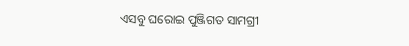ଏସବୁ ଘରୋଇ ପୁଞ୍ଜିଗତ ସାମଗ୍ରୀ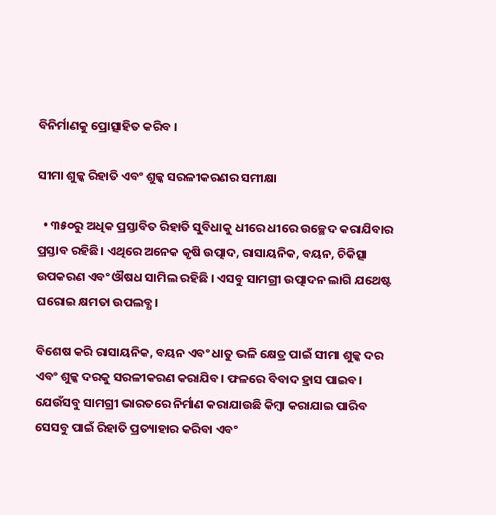ବିନିର୍ମାଣକୁ ପ୍ରୋତ୍ସାହିତ କରିବ ।

ସୀମା ଶୁଳ୍କ ରିହାତି ଏବଂ ଶୁଳ୍କ ସରଳୀକରଣର ସମୀକ୍ଷା

  • ୩୫୦ରୁ ଅଧିକ ପ୍ରସ୍ତାବିତ ରିହାତି ସୁବିଧାକୁ ଧୀରେ ଧୀରେ ଉଚ୍ଛେଦ କରାଯିବାର ପ୍ରସ୍ତାବ ରହିଛି। ଏଥିରେ ଅନେକ କୃଷି ଉତ୍ପାଦ, ରାସାୟନିକ, ବୟନ, ଚିକିତ୍ସା ଉପକରଣ ଏବଂ ଔଷଧ ସାମିଲ ରହିଛି । ଏସବୁ ସାମଗ୍ରୀ ଉତ୍ପାଦନ ଲାଗି ଯଥେଷ୍ଟ ଘରୋଇ କ୍ଷମତା ଉପଲବ୍ଧ।

ବିଶେଷ କରି ରାସାୟନିକ, ବୟନ ଏବଂ ଧାତୁ ଭଳି କ୍ଷେତ୍ର ପାଇଁ ସୀମା ଶୁଳ୍କ ଦର ଏବଂ ଶୁଳ୍କ ଦରକୁ ସରଳୀକରଣ କରାଯିବ। ଫଳରେ ବିବାଦ ହ୍ରାସ ପାଇବ। ଯେଉଁସବୁ ସାମଗ୍ରୀ ଭାରତରେ ନିର୍ମାଣ କରାଯାଉଛି କିମ୍ବା କରାଯାଇ ପାରିବ ସେସବୁ ପାଇଁ ରିହାତି ପ୍ରତ୍ୟାହାର କରିବା ଏବଂ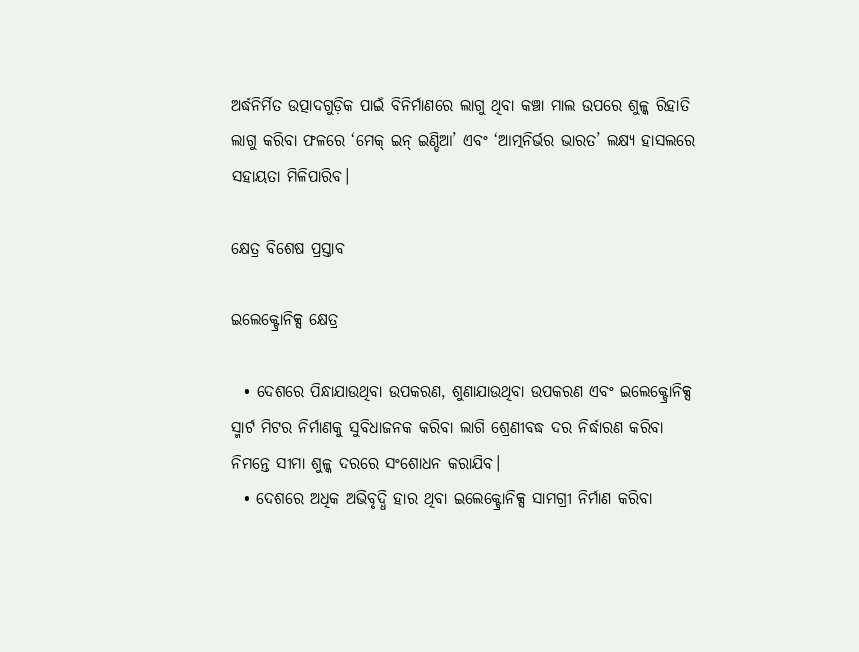ଅର୍ଦ୍ଧନିର୍ମିତ ଉତ୍ପାଦଗୁଡ଼ିକ ପାଇଁ ବିନିର୍ମାଣରେ ଲାଗୁ ଥିବା କଞ୍ଚା ମାଲ ଉପରେ ଶୁଳ୍କ ରିହାତି ଲାଗୁ କରିବା ଫଳରେ ‘ମେକ୍‌ ଇନ୍‌ ଇଣ୍ଡିଆ’ ଏବଂ ‘ଆତ୍ମନିର୍ଭର ଭାରତ’ ଲକ୍ଷ୍ୟ ହାସଲରେ ସହାୟତା ମିଳିପାରିବ।

କ୍ଷେତ୍ର ବିଶେଷ ପ୍ରସ୍ତାବ

ଇଲେକ୍ଟ୍ରୋନିକ୍ସ କ୍ଷେତ୍ର

  • ଦେଶରେ ପିନ୍ଧାଯାଉଥିବା ଉପକରଣ, ଶୁଣାଯାଉଥିବା ଉପକରଣ ଏବଂ ଇଲେକ୍ଟ୍ରୋନିକ୍ସ ସ୍ମାର୍ଟ ମିଟର ନିର୍ମାଣକୁ ସୁବିଧାଜନକ କରିବା ଲାଗି ଶ୍ରେଣୀବଦ୍ଧ ଦର ନିର୍ଦ୍ଧାରଣ କରିବା ନିମନ୍ତେ ସୀମା ଶୁଳ୍କ ଦରରେ ସଂଶୋଧନ କରାଯିବ।
  • ଦେଶରେ ଅଧିକ ଅଭିବୃଦ୍ଧି ହାର ଥିବା ଇଲେକ୍ଟ୍ରୋନିକ୍ସ ସାମଗ୍ରୀ ନିର୍ମାଣ କରିବା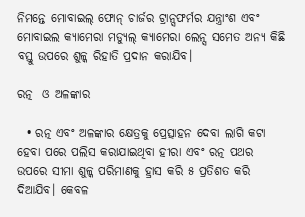ନିମନ୍ତେ ମୋବାଇଲ୍‌ ଫୋନ୍‌ ଚାର୍ଜର ଟ୍ରାନ୍ସଫର୍ମର ଯନ୍ତ୍ରାଂଶ ଏବଂ ମୋବାଇଲ କ୍ୟାମେରା ମଡ୍ୟୁଲ୍‌ କ୍ୟାମେରା ଲେନ୍ସ ସମେତ ଅନ୍ୟ କିଛି ବସ୍ତୁ ଉପରେ ଶୁଳ୍କ ରିହାତି ପ୍ରଦାନ କରାଯିବ।

ରତ୍ନ  ଓ ଅଳଙ୍କାର

  • ରତ୍ନ ଏବଂ ଅଳଙ୍କାର କ୍ଷେତ୍ରକୁ ପ୍ରେତ୍ସାହନ ଦେବା ଲାଗି କଟା ହେବା ପରେ ପଲିସ କରାଯାଇଥିବା ହୀରା ଏବଂ ରତ୍ନ ପଥର ଉପରେ ସୀମା ଶୁଳ୍କ ପରିମାଣକୁ ହ୍ରାସ କରି ୫ ପ୍ରତିଶତ କରି ଦିଆଯିବ। କେବଳ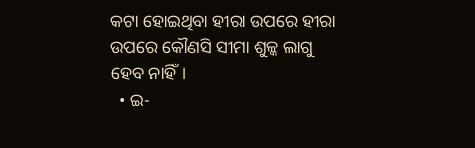କଟା ହୋଇଥିବା ହୀରା ଉପରେ ହୀରା ଉପରେ କୌଣସି ସୀମା ଶୁଳ୍କ ଲାଗୁ ହେବ ନାହିଁ।
  • ଇ-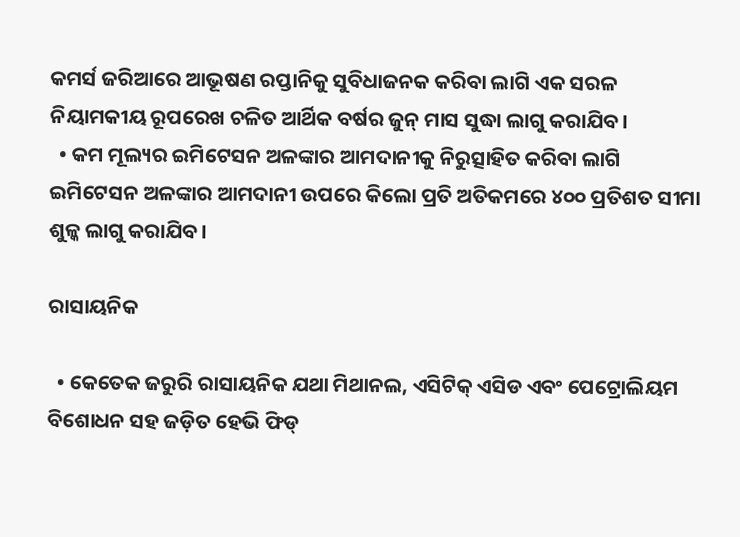କମର୍ସ ଜରିଆରେ ଆଭୂଷଣ ରପ୍ତାନିକୁ ସୁବିଧାଜନକ କରିବା ଲାଗି ଏକ ସରଳ ନିୟାମକୀୟ ରୂପରେଖ ଚଳିତ ଆର୍ଥିକ ବର୍ଷର ଜୁନ୍‌ ମାସ ସୁଦ୍ଧା ଲାଗୁ କରାଯିବ।
  • କମ ମୂଲ୍ୟର ଇମିଟେସନ ଅଳଙ୍କାର ଆମଦାନୀକୁ ନିରୁତ୍ସାହିତ କରିବା ଲାଗି ଇମିଟେସନ ଅଳଙ୍କାର ଆମଦାନୀ ଉପରେ କିଲୋ ପ୍ରତି ଅତିକମରେ ୪୦୦ ପ୍ରତିଶତ ସୀମା ଶୁଳ୍କ ଲାଗୁ କରାଯିବ।

ରାସାୟନିକ

  • କେତେକ ଜରୁରି ରାସାୟନିକ ଯଥା ମିଥାନଲ, ଏସିଟିକ୍‌ ଏସିଡ ଏବଂ ପେଟ୍ରୋଲିୟମ ବିଶୋଧନ ସହ ଜଡ଼ିତ ହେଭି ଫିଡ୍‌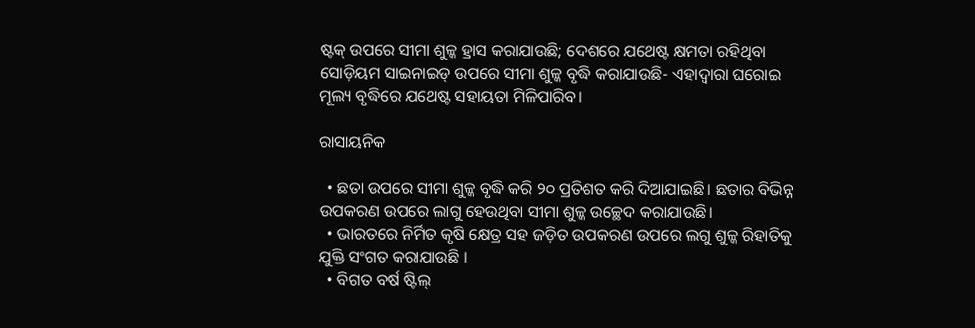ଷ୍ଟକ୍‌ ଉପରେ ସୀମା ଶୁଳ୍କ ହ୍ରାସ କରାଯାଉଛି; ଦେଶରେ ଯଥେଷ୍ଟ କ୍ଷମତା ରହିଥିବା ସୋଡ଼ିୟମ ସାଇନାଇଡ୍‌ ଉପରେ ସୀମା ଶୁଳ୍କ ବୃଦ୍ଧି କରାଯାଉଛି- ଏହାଦ୍ୱାରା ଘରୋଇ ମୂଲ୍ୟ ବୃଦ୍ଧିରେ ଯଥେଷ୍ଟ ସହାୟତା ମିଳିପାରିବ।

ରାସାୟନିକ

  • ଛତା ଉପରେ ସୀମା ଶୁଳ୍କ ବୃଦ୍ଧି କରି ୨୦ ପ୍ରତିଶତ କରି ଦିଆଯାଇଛି। ଛତାର ବିଭିନ୍ନ ଉପକରଣ ଉପରେ ଲାଗୁ ହେଉଥିବା ସୀମା ଶୁଳ୍କ ଉଚ୍ଛେଦ କରାଯାଉଛି।
  • ଭାରତରେ ନିର୍ମିତ କୃଷି କ୍ଷେତ୍ର ସହ ଜଡ଼ିତ ଉପକରଣ ଉପରେ ଲଗୁ ଶୁଳ୍କ ରିହାତିକୁ ଯୁକ୍ତି ସଂଗତ କରାଯାଉଛି ।
  • ବିଗତ ବର୍ଷ ଷ୍ଟିଲ୍‌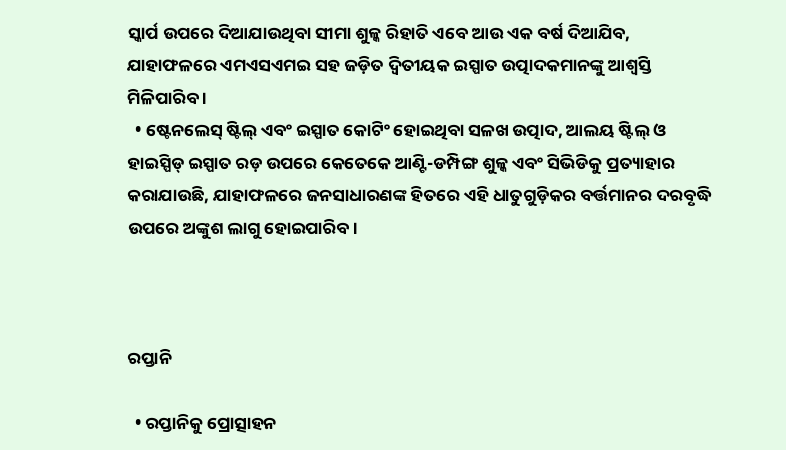ସ୍କାର୍ପ ଉପରେ ଦିଆଯାଉଥିବା ସୀମା ଶୁଳ୍କ ରିହାତି ଏବେ ଆଉ ଏକ ବର୍ଷ ଦିଆଯିବ, ଯାହାଫଳରେ ଏମଏସଏମଇ ସହ ଜଡ଼ିତ ଦ୍ୱିତୀୟକ ଇସ୍ପାତ ଉତ୍ପାଦକମାନଙ୍କୁ ଆଶ୍ୱସ୍ତି ମିଳିପାରିବ ।
  • ଷ୍ଟେନଲେସ୍‌ ଷ୍ଟିଲ୍‌ ଏବଂ ଇସ୍ପାତ କୋଟିଂ ହୋଇଥିବା ସଳଖ ଉତ୍ପାଦ, ଆଲୟ ଷ୍ଟିଲ୍‌ ଓ ହାଇସ୍ପିଡ୍‌ ଇସ୍ପାତ ରଡ଼ ଉପରେ କେତେକେ ଆଣ୍ଟି-ଡମ୍ପିଙ୍ଗ ଶୁଳ୍କ ଏବଂ ସିଭିଡିକୁ ପ୍ରତ୍ୟାହାର କରାଯାଉଛି, ଯାହାଫଳରେ ଜନସାଧାରଣଙ୍କ ହିତରେ ଏହି ଧାତୁଗୁଡ଼ିକର ବର୍ତ୍ତମାନର ଦରବୃଦ୍ଧି ଉପରେ ଅଙ୍କୁଶ ଲାଗୁ ହୋଇପାରିବ।



ରପ୍ତାନି

  • ରପ୍ତାନିକୁ ପ୍ରୋତ୍ସାହନ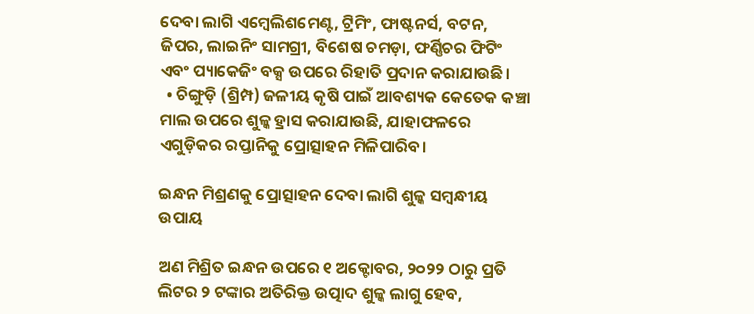ଦେବା ଲାଗି ଏମ୍ବେଲିଶମେଣ୍ଟ, ଟ୍ରିମିଂ, ଫାଷ୍ଟନର୍ସ, ବଟନ, ଜିପର, ଲାଇନିଂ ସାମଗ୍ରୀ, ବିଶେଷ ଚମଡ଼ା, ଫର୍ଣ୍ଣିଚର ଫିଟିଂ ଏବଂ ପ୍ୟାକେଜିଂ ବକ୍ସ ଉପରେ ରିହାତି ପ୍ରଦାନ କରାଯାଉଛି।
  • ଚିଙ୍ଗୁଡ଼ି (ଶ୍ରିମ୍ପ) ଜଳୀୟ କୃଷି ପାଇଁ ଆବଶ୍ୟକ କେତେକ କଞ୍ଚା ମାଲ ଉପରେ ଶୁଳ୍କ ହ୍ରାସ କରାଯାଉଛି, ଯାହାଫଳରେ ଏଗୁଡ଼ିକର ରପ୍ତାନିକୁ ପ୍ରୋତ୍ସାହନ ମିଳିପାରିବ।

ଇନ୍ଧନ ମିଶ୍ରଣକୁ ପ୍ରୋତ୍ସାହନ ଦେବା ଲାଗି ଶୁଳ୍କ ସମ୍ବନ୍ଧୀୟ ଉପାୟ

ଅଣ ମିଶ୍ରିତ ଇନ୍ଧନ ଉପରେ ୧ ଅକ୍ଟୋବର, ୨୦୨୨ ଠାରୁ ପ୍ରତି ଲିଟର ୨ ଟଙ୍କାର ଅତିରିକ୍ତ ଉତ୍ପାଦ ଶୁଳ୍କ ଲାଗୁ ହେବ,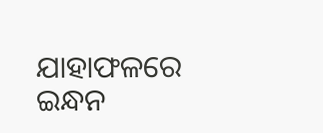ଯାହାଫଳରେ ଇନ୍ଧନ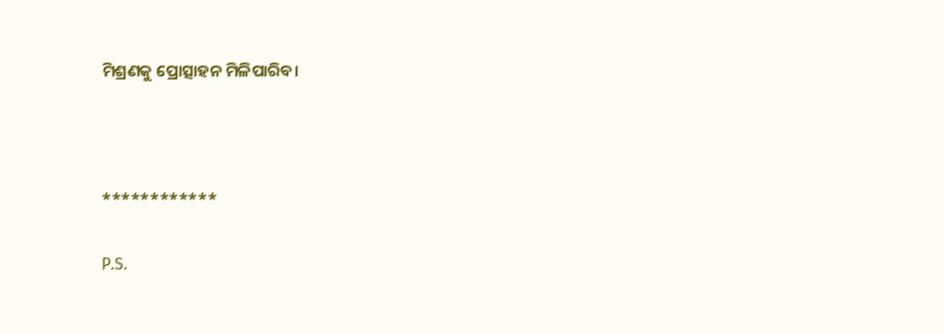ମିଶ୍ରଣକୁ ପ୍ରୋତ୍ସାହନ ମିଳିପାରିବ।



************

P.S.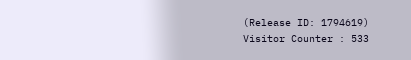(Release ID: 1794619) Visitor Counter : 533